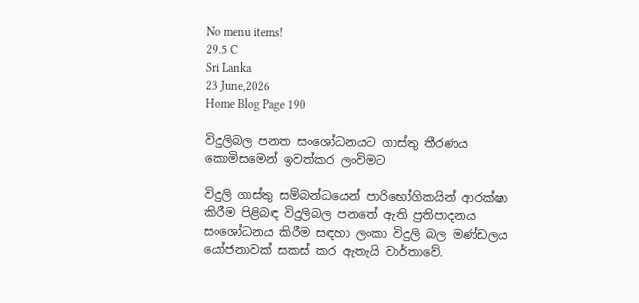No menu items!
29.5 C
Sri Lanka
23 June,2026
Home Blog Page 190

විදුලිබල පනත සංශෝධනයට ගාස්තු තීරණය කොමිසමෙන් ඉවත්කර ලංවිමට

විදුලි ගාස්තු සම්බන්ධයෙන් පාරිභෝගිකයින් ආරක්ෂා කිරීම පිළිබඳ විදුලිබල පනතේ ඇති ප්‍රතිපාදනය සංශෝධනය කිරීම සඳහා ලංකා විදුලි බල මණ්ඩලය යෝජනාවක් සකස් කර ඇතැයි වාර්තාවේ.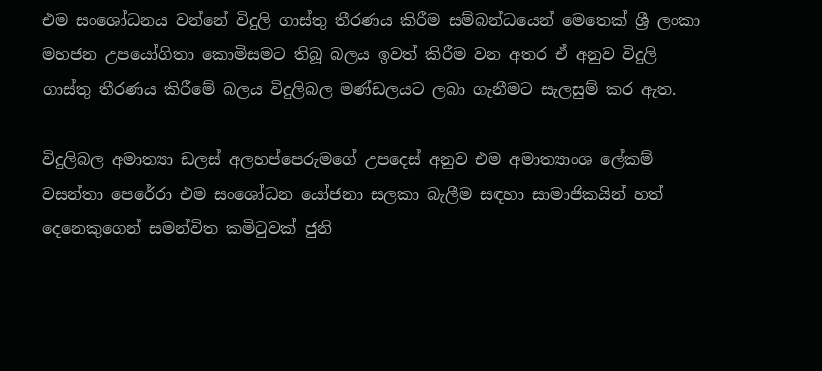එම සංශෝධනය වන්නේ විදුලි ගාස්තු තීරණය කිරීම සම්බන්ධයෙන් මෙතෙක් ශ්‍රී ලංකා මහජන උපයෝගිතා කොමිසමට තිබූ බලය ඉවත් කිරීම වන අතර ඒ අනුව විදුලි ගාස්තු තීරණය කිරීමේ බලය විදුලිබල මණ්ඩලයට ලබා ගැනීමට සැලසුම් කර ඇත.

විදුලිබල අමාත්‍යා ඩලස් අලහප්පෙරුමගේ උපදෙස් අනුව එම අමාත්‍යාංශ ලේකම් වසන්තා පෙරේරා එම සංශෝධන යෝජනා සලකා බැලීම සඳහා සාමාජිකයින් හත් දෙනෙකුගෙන් සමන්විත කමිටුවක් ජුනි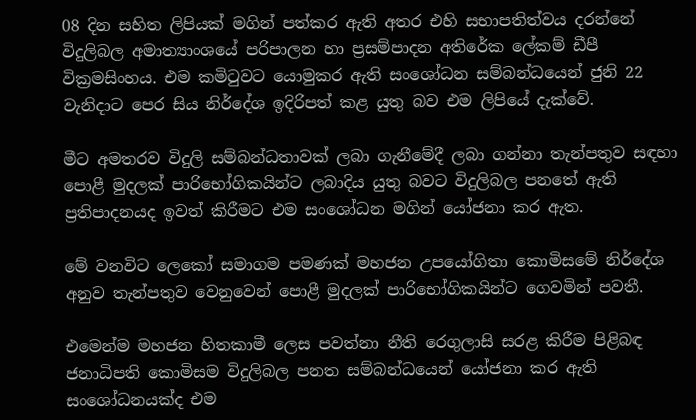08 දින සහිත ලිපියක් මගින් පත්කර ඇති අතර එහි සභාපතිත්වය දරන්නේ විදුලිබල අමාත්‍යාංශයේ පරිපාලන හා ප්‍රසම්පාදන අතිරේක ලේකම් ඩීපී වික්‍රමසිංහය. එම කමිටුවට යොමුකර ඇති සංශෝධන සම්බන්ධයෙන් ජුනි 22 වැනිදාට පෙර සිය නිර්දේශ ඉදිරිපත් කළ යුතු බව එම ලිපියේ දැක්වේ.

මීට අමතරව විදුලි සම්බන්ධතාවක් ලබා ගැනීමේදී ලබා ගන්නා තැන්පතුව සඳහා පොළී මුදලක් පාරිභෝගිකයින්ට ලබාදිය යුතු බවට විදුලිබල පනතේ ඇති ප්‍රතිපාදනයද ඉවත් කිරීමට එම සංශෝධන මගින් යෝජනා කර ඇත.

මේ වනවිට ලෙකෝ සමාගම පමණක් මහජන උපයෝගිතා කොමිසමේ නිර්දේශ අනුව තැන්පතුව වෙනුවෙන් පොළී මුදලක් පාරිභෝගිකයින්ට ගෙවමින් පවතී.

එමෙන්ම මහජන හිතකාමී ලෙස පවත්නා නීති රෙගුලාසි සරළ කිරීම පිළිබඳ ජනාධිපති කොමිසම විදුලිබල පනත සම්බන්ධයෙන් යෝජනා කර ඇති සංශෝධනයක්ද එම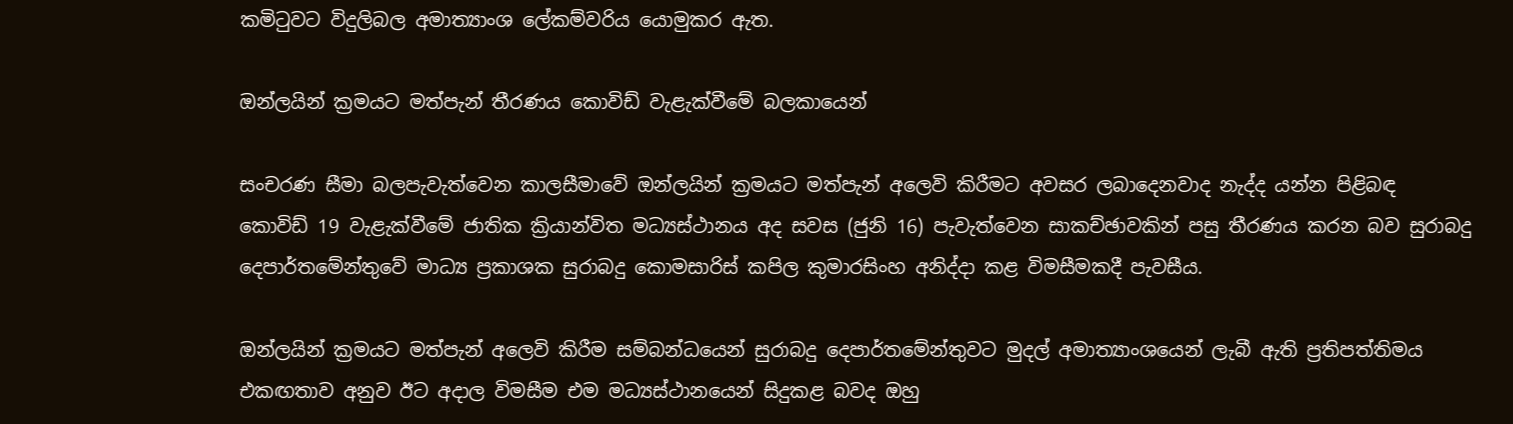කමිටුවට විදුලිබල අමාත්‍යාංශ ලේකම්වරිය යොමුකර ඇත.

ඔන්ලයින් ක්‍රමයට මත්පැන් තීරණය කොවිඩ් වැළැක්වීමේ බලකායෙන්

සංචරණ සීමා බලපැවැත්වෙන කාලසීමාවේ ඔන්ලයින් ක්‍රමයට මත්පැන් අලෙවි කිරීමට අවසර ලබාදෙනවාද නැද්ද යන්න පිළිබඳ කොවිඩ් 19 වැළැක්වීමේ ජාතික ක්‍රියාන්විත මධ්‍යස්ථානය අද සවස (ජුනි 16) පැවැත්වෙන සාකච්ඡාවකින් පසු තීරණය කරන බව සුරාබදු දෙපාර්තමේන්තුවේ මාධ්‍ය ප්‍රකාශක සුරාබදු කොමසාරිස් කපිල කුමාරසිංහ අනිද්දා කළ විමසීමකදී පැවසීය.

ඔන්ලයින් ක්‍රමයට මත්පැන් අලෙවි කිරීම සම්බන්ධයෙන් සුරාබදු දෙපාර්තමේන්තුවට මුදල් අමාත්‍යාංශයෙන් ලැබී ඇති ප්‍රතිපත්තිමය එකඟතාව අනුව ඊට අදාල විමසීම එම මධ්‍යස්ථානයෙන් සිදුකළ බවද ඔහු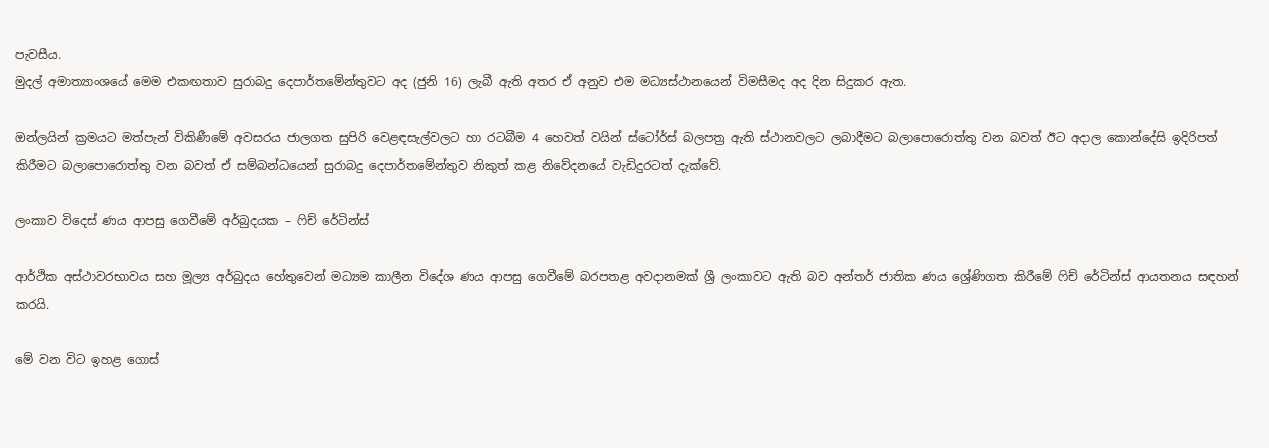පැවසීය.
මුදල් අමාත්‍යාංශයේ මෙම එකඟතාව සුරාබදු දෙපාර්තමේන්තුවට අද (ජුනි 16) ලැබී ඇති අතර ඒ අනුව එම මධ්‍යස්ථානයෙන් විමසීමද අද දින සිදුකර ඇත.

ඔන්ලයින් ක්‍රමයට මත්පැන් විකිණීමේ අවසරය ජාලගත සුපිරි වෙළඳසැල්වලට හා රටබීම 4 හෙවත් වයින් ස්ටෝර්ස් බලපත්‍ර ඇති ස්ථානවලට ලබාදීමට බලාපොරොත්තු වන බවත් ඊට අදාල කොන්දේසි ඉදිරිපත් කිරීමට බලාපොරොත්තු වන බවත් ඒ සම්බන්ධයෙන් සුරාබදු දෙපාර්තමේන්තුව නිකුත් කළ නිවේදනයේ වැඩිදුරටත් දැක්වේ.

ලංකාව විදෙස් ණය ආපසු ගෙවීමේ අර්බුදයක – ෆිච් රේටින්ස්

ආර්ථික අස්ථාවරභාවය සහ මූල්‍ය අර්බුදය හේතුවෙන් මධ්‍යම කාලීන විදේශ ණය ආපසු ගෙවීමේ බරපතළ අවදානමක් ශ්‍රී ලංකාවට ඇති බව අන්තර් ජාතික ණය ශ්‍රේණිගත කිරීමේ ෆිච් රේටින්ස් ආයතනය සඳහන් කරයි.

මේ වන විට ඉහළ ගොස්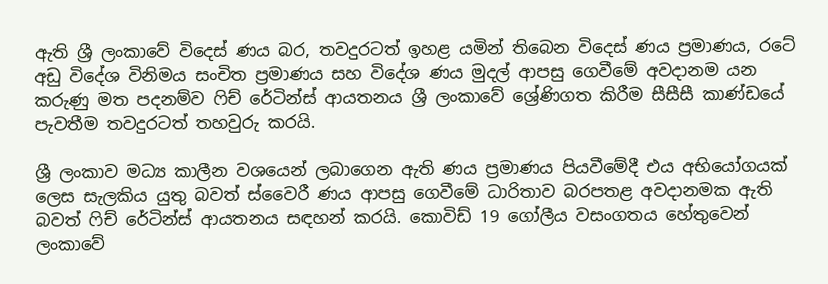ඇති ශ්‍රී ලංකාවේ විදෙස් ණය බර, තවදුරටත් ඉහළ යමින් තිබෙන විදෙස් ණය ප්‍රමාණය, රටේ අඩු විදේශ විනිමය සංචිත ප්‍රමාණය සහ විදේශ ණය මුදල් ආපසු ගෙවීමේ අවදානම යන කරුණු මත පදනම්ව ෆිච් රේටින්ස් ආයතනය ශ්‍රී ලංකාවේ ශ්‍රේණිගත කිරීම සීසීසී කාණ්ඩයේ පැවතීම තවදුරටත් තහවුරු කරයි.

ශ්‍රී ලංකාව මධ්‍ය කාලීන වශයෙන් ලබාගෙන ඇති ණය ප්‍රමාණය පියවීමේදී එය අභියෝගයක් ලෙස සැලකිය යුතු බවත් ස්වෛරී ණය ආපසු ගෙවීමේ ධාරිතාව බරපතළ අවදානමක ඇති බවත් ෆිච් රේටින්ස් ආයතනය සඳහන් කරයි. කොවිඩ් 19 ගෝලීය වසංගතය හේතුවෙන් ලංකාවේ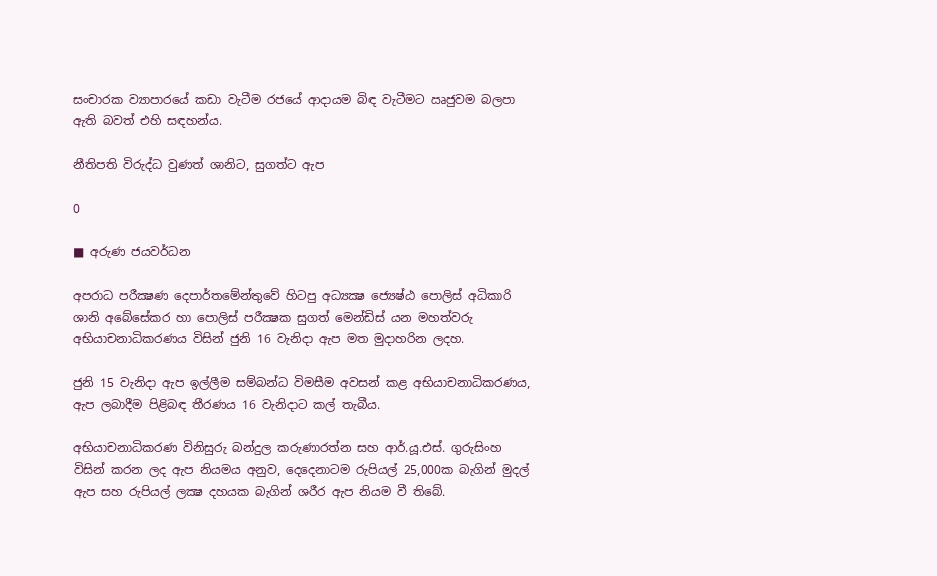සංචාරක ව්‍යාපාරයේ කඩා වැටීම රජයේ ආදායම බිඳ වැටීමට ඍජුවම බලපා ඇති බවත් එහි සඳහන්ය.

නීතිපති විරුද්ධ වුණත් ශානිට, සුගත්ට ඇප

0

■ අරුණ ජයවර්ධන

අපරාධ පරීක්‍ෂණ දෙපාර්තමේන්තුවේ හිටපු අධ්‍යක්‍ෂ ජ්‍යෙෂ්ඨ පොලිස් අධිකාරි ශානි අබේසේකර හා පොලිස් පරීක්‍ෂක සුගත් මෙන්ඩිස් යන මහත්වරු අභියාචනාධිකරණය විසින් ජුනි 16 වැනිදා ඇප මත මුදාහරින ලදහ.

ජුනි 15 වැනිදා ඇප ඉල්ලීම සම්බන්ධ විමසීම අවසන් කළ අභියාචනාධිකරණය, ඇප ලබාදීම පිළිබඳ තීරණය 16 වැනිදාට කල් තැබීය.

අභියාචනාධිකරණ විනිසුරු බන්දුල කරුණාරත්න සහ ආර්.යූ.එස්. ගුරුසිංහ විසින් කරන ලද ඇප නියමය අනුව, දෙදෙනාටම රුපියල් 25,000ක බැගින් මුදල් ඇප සහ රුපියල් ලක්‍ෂ දහයක බැගින් ශරීර ඇප නියම වී තිබේ.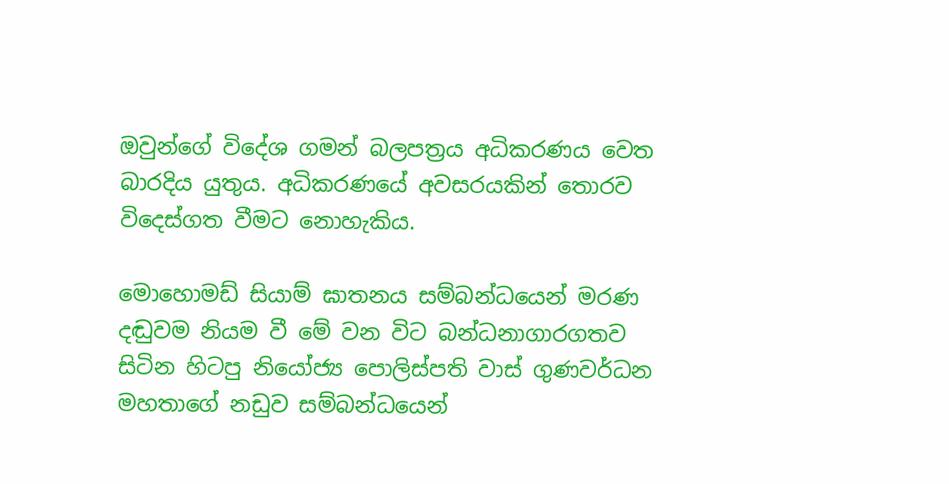ඔවුන්ගේ විදේශ ගමන් බලපත්‍රය අධිකරණය වෙත බාරදිය යුතුය. අධිකරණයේ අවසරයකින් තොරව විදෙස්ගත වීමට නොහැකිය.

මොහොමඩ් සියාම් ඝාතනය සම්බන්ධයෙන් මරණ දඬුවම නියම වී මේ වන විට බන්ධනාගාරගතව සිටින හිටපු නියෝජ්‍ය පොලිස්පති වාස් ගුණවර්ධන මහතාගේ නඩුව සම්බන්ධයෙන්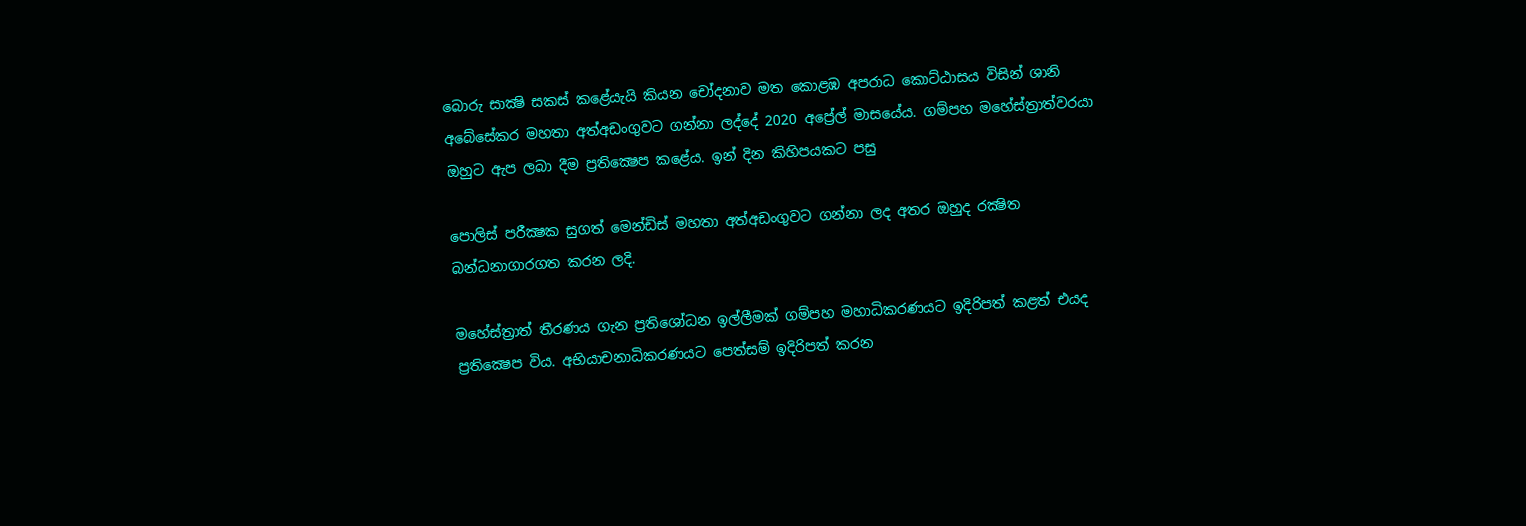බොරු සාක්‍ෂි සකස් කළේයැයි කියන චෝදනාව මත කොළඹ අපරාධ කොට්ඨාසය විසින් ශානි අබේසේකර මහතා අත්අඩංගුවට ගන්නා ලද්දේ 2020 අප්‍රේල් මාසයේය. ගම්පහ මහේස්ත්‍රාත්වරයා ඔහුට ඇප ලබා දීම ප්‍රතික්‍ෂෙප කළේය. ඉන් දින කිහිපයකට පසු

පොලිස් පරීක්‍ෂක සුගත් මෙන්ඩිස් මහතා අත්අඩංගුවට ගන්නා ලද අතර ඔහුද රක්‍ෂිත බන්ධනාගාරගත කරන ලදි.

මහේස්ත්‍රාත් තීරණය ගැන ප්‍රතිශෝධන ඉල්ලීමක් ගම්පහ මහාධිකරණයට ඉදිරිපත් කළත් එයද ප්‍රතික්‍ෂෙප විය. අභියාචනාධිකරණයට පෙත්සම් ඉදිරිපත් කරන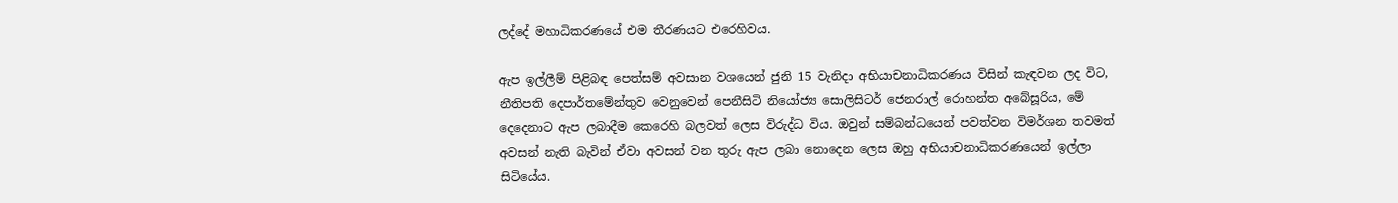ලද්දේ මහාධිකරණයේ එම තීරණයට එරෙහිවය.

ඇප ඉල්ලීම් පිළිබඳ පෙත්සම් අවසාන වශයෙන් ජුනි 15 වැනිදා අභියාචනාධිකරණය විසින් කැඳවන ලද විට, නීතිපති දෙපාර්තමේන්තුව වෙනුවෙන් පෙනීසිටි නියෝජ්‍ය සොලිසිටර් ජෙනරාල් රොහන්ත අබේසූරිය, මේ දෙදෙනාට ඇප ලබාදීම කෙරෙහි බලවත් ලෙස විරුද්ධ විය. ඔවුන් සම්බන්ධයෙන් පවත්වන විමර්ශන තවමත් අවසන් නැති බැවින් ඒවා අවසන් වන තුරු ඇප ලබා නොදෙන ලෙස ඔහු අභියාචනාධිකරණයෙන් ඉල්ලා සිටියේය.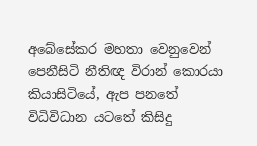අබේසේකර මහතා වෙනුවෙන් පෙනීසිටි නීතිඥ විරාන් කොරයා කියාසිටියේ, ඇප පනතේ විධිවිධාන යටතේ කිසිදු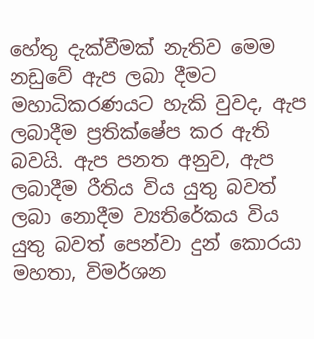හේතු දැක්වීමක් නැතිව මෙම නඩුවේ ඇප ලබා දීමට මහාධිකරණයට හැකි වුවද, ඇප ලබාදීම ප්‍රතික්ෂේප කර ඇති බවයි. ඇප පනත අනුව, ඇප ලබාදීම රීතිය විය යුතු බවත් ලබා නොදීම ව්‍යතිරේකය විය යුතු බවත් පෙන්වා දුන් කොරයා මහතා, විමර්ශන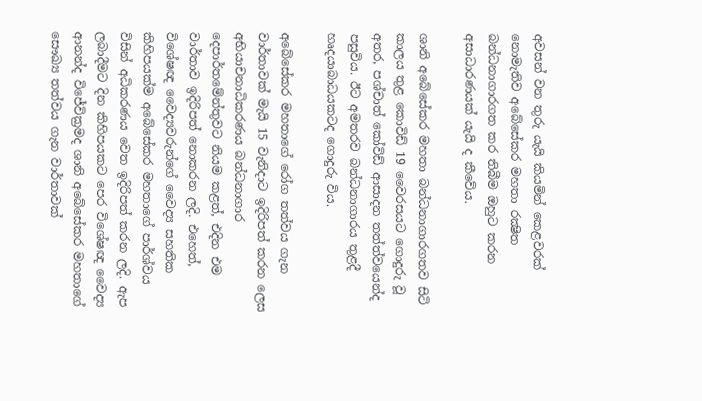අවසන් වන තුරු යැයි කියමින් කෙළවරක් නොමැතිව අබේසේකර මහතා රක්‍ෂිත බන්ධනාගාරගත කර තිබීම ඔහුට කරන අසාධාරණයක් යැයි ද කීවේය.

ශානි අබේසේකර මහතා බන්ධනාගාරගතව සිටි කාලය තුළ කොවිඩ් 19 වෛරසයට ගොදුරු වූ අතර, පශ්චාත් කෝවිඩ් ආසාදන තත්ත්වයෙන්ද පසුවිය. ඊට අමතරව බන්ධනාගාරය තුළදී හෘදයාබාධයකටද ගොදුරු විය.

අබේසේකර මහතාගේ රෝග තත්වය ගැන වාර්තාවක් මැයි 15 වැනිදාට ඉදිරිපත් කරන ලෙස අභියාචනාධිකරණය බන්ධනාගාර දෙපාර්තමේන්තුවට නියම කළත්, එදින එම වාර්තාව ඉදිරිපත් නොකරන ලදි. එහෙත්, විශේෂඥ වෛද්‍යවරුන්ගේ වෛද්‍ය සහතික කිහිපයක්ම අබේසේකර මහතාගේ පාර්ශ්වය විසින් අධිකරණය වෙත ඉදිරිපත් කරන ලදි. ඇප ලබාදීමට දින කිහිපයකට පෙර විශේෂඥ වෛද්‍ය ආනන්ද විජේවික්‍රමද ශානි අබේසේකර මහතාගේ සෞඛ්‍ය තත්වය ගැන වාර්තාවක්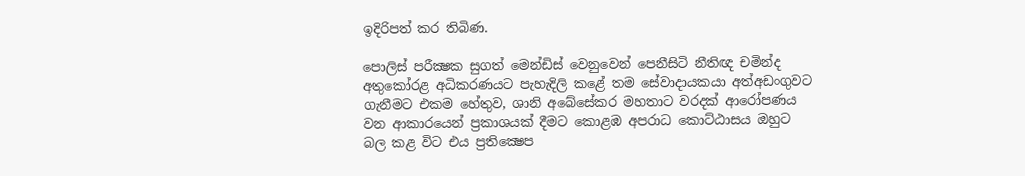ඉදිරිපත් කර තිබිණ.

පොලිස් පරීක්‍ෂක සුගත් මෙන්ඩිස් වෙනුවෙන් පෙනීසිටි නීතිඥ චමින්ද අතුකෝරළ අධිකරණයට පැහැදිලි කළේ තම සේවාදායකයා අත්අඩංගුවට ගැනීමට එකම හේතුව, ශානි අබේසේකර මහතාට වරදක් ආරෝපණය වන ආකාරයෙන් ප්‍රකාශයක් දීමට කොළඹ අපරාධ කොට්ඨාසය ඔහුට බල කළ විට එය ප්‍රතික්‍ෂෙප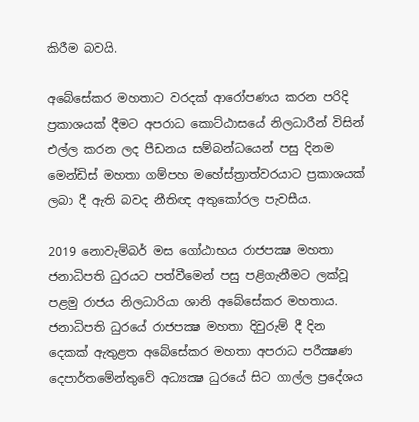කිරීම බවයි.

අබේසේකර මහතාට වරදක් ආරෝපණය කරන පරිදි ප්‍රකාශයක් දීමට අපරාධ කොට්ඨාසයේ නිලධාරීන් විසින් එල්ල කරන ලද පීඩනය සම්බන්ධයෙන් පසු දිනම මෙන්ඩිස් මහතා ගම්පහ මහේස්ත්‍රාත්වරයාට ප්‍රකාශයක් ලබා දී ඇති බවද නීතිඥ අතුකෝරල පැවසීය.

2019 නොවැම්බර් මස ගෝඨාභය රාජපක්‍ෂ මහතා ජනාධිපති ධුරයට පත්වීමෙන් පසු පළිගැනීමට ලක්වූ පළමු රාජය නිලධාරියා ශානි අබේසේකර මහතාය. ජනාධිපති ධුරයේ රාජපක්‍ෂ මහතා දිවුරුම් දී දින දෙකක් ඇතුළත අබේසේකර මහතා අපරාධ පරීක්‍ෂණ දෙපාර්තමේන්තුවේ අධ්‍යක්‍ෂ ධුරයේ සිට ගාල්ල ප්‍රදේශය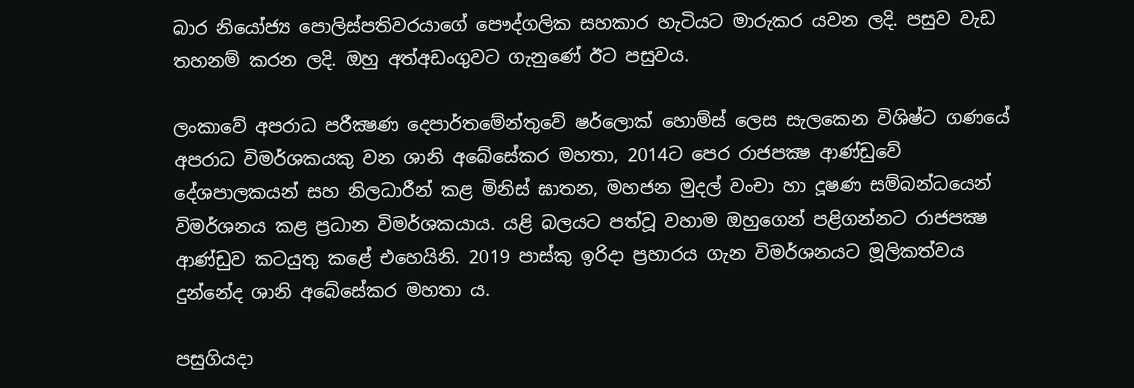බාර නියෝජ්‍ය පොලිස්පතිවරයාගේ පෞද්ගලික සහකාර හැටියට මාරුකර යවන ලදි. පසුව වැඩ තහනම් කරන ලදි. ඔහු අත්අඩංගුවට ගැනුණේ ඊට පසුවය.

ලංකාවේ අපරාධ පරීක්‍ෂණ දෙපාර්තමේන්තුවේ ෂර්ලොක් හොම්ස් ලෙස සැලකෙන විශිෂ්ට ගණයේ අපරාධ විමර්ශකයකු වන ශානි අබේසේකර මහතා, 2014ට පෙර රාජපක්‍ෂ ආණ්ඩුවේ දේශපාලකයන් සහ නිලධාරීන් කළ මිනිස් ඝාතන, මහජන මුදල් වංචා හා දූෂණ සම්බන්ධයෙන් විමර්ශනය කළ ප්‍රධාන විමර්ශකයාය. යළි බලයට පත්වූ වහාම ඔහුගෙන් පළිගන්නට රාජපක්‍ෂ ආණ්ඩුව කටයුතු කළේ එහෙයිනි. 2019 පාස්කු ඉරිදා ප්‍රහාරය ගැන විමර්ශනයට මූලිකත්වය දුන්නේද ශානි අබේසේකර මහතා ය.

පසුගියදා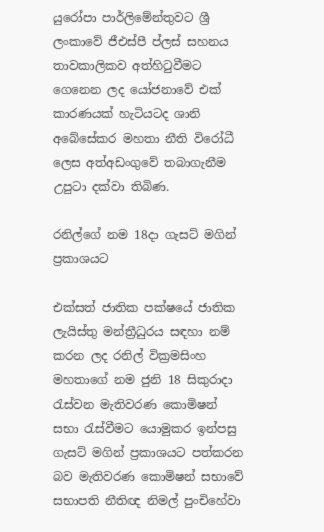යුරෝපා පාර්ලිමේන්තුවට ශ්‍රී ලංකාවේ ජීඑස්පී ප්ලස් සහනය තාවකාලිකව අත්හිටුවීමට ගෙනෙන ලද යෝජනාවේ එක් කාරණයක් හැටියටද ශානි අබේසේකර මහතා නීති විරෝධී ලෙස අත්අඩංගුවේ තබාගැනීම උපුටා දක්වා තිබිණ.

රනිල්ගේ නම 18දා ගැසට් මගින් ප්‍රකාශයට

එක්සත් ජාතික පක්ෂයේ ජාතික ලැයිස්තු මන්ත්‍රීධුරය සඳහා නම් කරන ලද රනිල් වික්‍රමසිංහ මහතාගේ නම ජුනි 18 සිකුරාදා රැස්වන මැතිවරණ කොමිෂන් සභා රැස්වීමට යොමුකර ඉන්පසු ගැසට් මගින් ප්‍රකාශයට පත්කරන බව මැතිවරණ කොමිෂන් සභාවේ සභාපති නීතිඥ නිමල් පුංචිහේවා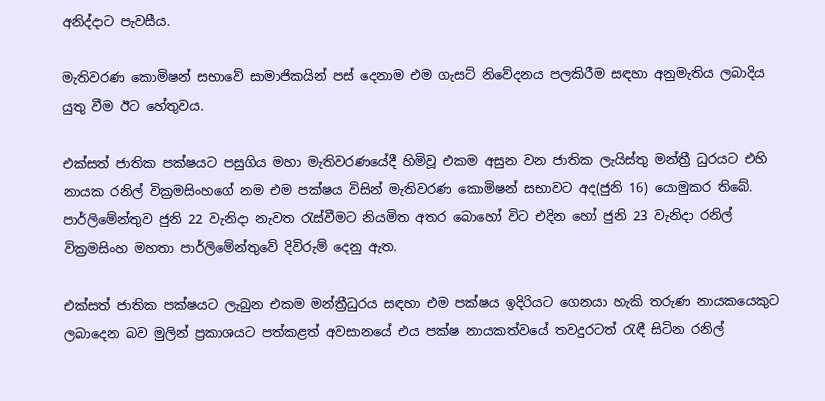අනිද්දාට පැවසීය.

මැතිවරණ කොමිෂන් සභාවේ සාමාජිකයින් පස් දෙනාම එම ගැසට් නිවේදනය පලකිරීම සඳහා අනුමැතිය ලබාදිය යුතු වීම ඊට හේතුවය.

එක්සත් ජාතික පක්ෂයට පසුගිය මහා මැතිවරණයේදී හිමිවූ එකම අසුන වන ජාතික ලැයිස්තු මන්ත්‍රී ධුරයට එහි නායක රනිල් වික්‍රමසිංහගේ නම එම පක්ෂය විසින් මැතිවරණ කොමිෂන් සභාවට අද(ජුනි 16) යොමුකර තිබේ.
පාර්ලිමේන්තුව ජුනි 22 වැනිදා නැවත රැස්වීමට නියමිත අතර බොහෝ විට එදින හෝ ජුනි 23 වැනිදා රනිල් වික්‍රමසිංහ මහතා පාර්ලිමේන්තුවේ දිවිරුම් දෙනු ඇත.

එක්සත් ජාතික පක්ෂයට ලැබුන එකම මන්ත්‍රීධුරය සඳහා එම පක්ෂය ඉදිරියට ගෙනයා හැකි තරුණ නායකයෙකුට ලබාදෙන බව මුලින් ප්‍රකාශයට පත්කළත් අවසානයේ එය පක්ෂ නායකත්වයේ තවදුරටත් රැඳී සිටින රනිල්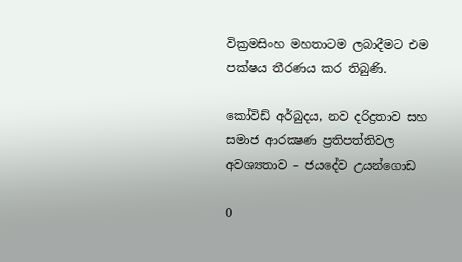වික්‍රමසිංහ මහතාටම ලබාදීමට එම පක්ෂය තීරණය කර තිබුණි.

කෝවිඩ් අර්බුදය, නව දරිද්‍රතාව සහ සමාජ ආරක්‍ෂණ ප්‍රතිපත්තිවල අවශ්‍යතාව – ජයදේව උයන්ගොඩ

0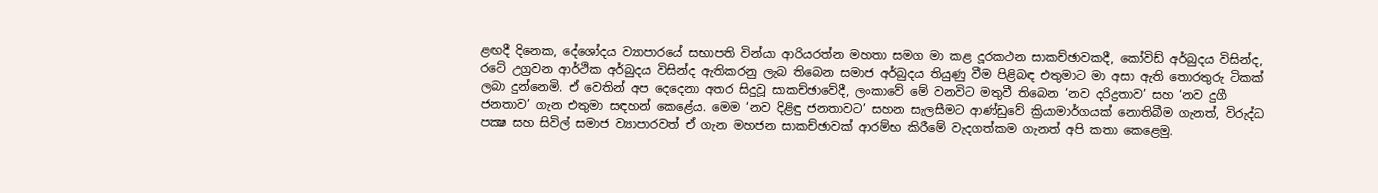ළඟදී දිනෙක, දේශෝදය ව්‍යාපාරයේ සභාපති වින්යා ආරියරත්න මහතා සමග මා කළ දූරකථන සාකච්ඡාවකදී, කෝවිඩ් අර්බුදය විසින්ද, රටේ උග්‍රවන ආර්ථික අර්බුදය විසින්ද ඇතිකරනු ලැබ තිබෙන සමාජ අර්බුදය තියුණු වීම පිළිබඳ එතුමාට මා අසා ඇති තොරතුරු ටිකක් ලබා දුන්නෙමි. ඒ වෙතින් අප දෙදෙනා අතර සිදුවූ සාකච්ඡාවේදී, ලංකාවේ මේ වනවිට මතුවී තිබෙන ‘නව දරිද්‍රතාව’ සහ ‘නව දුගී ජනතාව’ ගැන එතුමා සඳහන් කෙළේය. මෙම ‘නව දිළිඳු ජනතාවට’ සහන සැලසීමට ආණ්ඩුවේ ක්‍රියාමාර්ගයක් නොතිබීම ගැනත්, විරුද්ධ පක්‍ෂ සහ සිවිල් සමාජ ව්‍යාපාරවත් ඒ ගැන මහජන සාකච්ඡාවක් ආරම්භ කිරීමේ වැදගත්කම ගැනත් අපි කතා කෙළෙමු.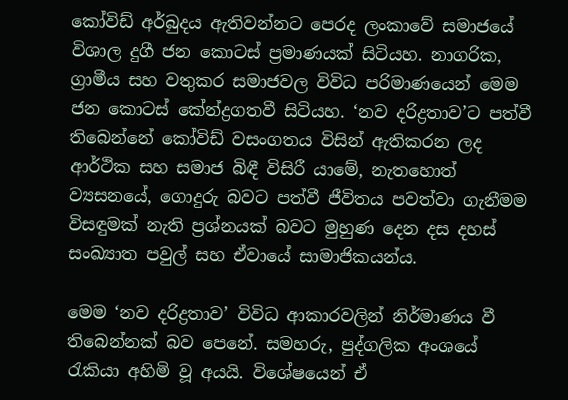කෝවිඩ් අර්බුදය ඇතිවන්නට පෙරද ලංකාවේ සමාජයේ විශාල දුගී ජන කොටස් ප්‍රමාණයක් සිටියහ. නාගරික, ග්‍රාමීය සහ වතුකර සමාජවල විවිධ පරිමාණයෙන් මෙම ජන කොටස් කේන්ද්‍රගතවී සිටියහ. ‘නව දරිද්‍රතාව’ට පත්වී තිබෙන්නේ කෝවිඩ් වසංගතය විසින් ඇතිකරන ලද ආර්ථික සහ සමාජ බිඳී විසිරී යාමේ, නැතහොත් ව්‍යසනයේ, ගොදුරු බවට පත්වී ජීවිතය පවත්වා ගැනීමම විසඳුමක් නැති ප්‍රශ්නයක් බවට මුහුණ දෙන දස දහස් සංඛ්‍යාත පවුල් සහ ඒවායේ සාමාජිකයන්ය.

මෙම ‘නව දරිද්‍රතාව’ විවිධ ආකාරවලින් නිර්මාණය වී තිබෙන්නක් බව පෙනේ. සමහරු, පුද්ගලික අංශයේ රැකියා අහිමි වූ අයයි. විශේෂයෙන් ඒ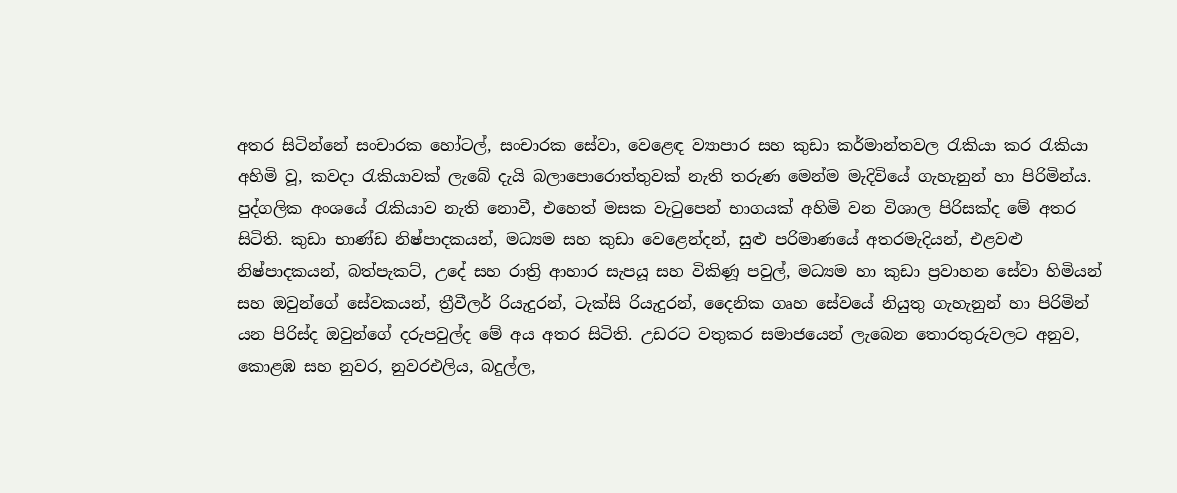අතර සිටින්නේ සංචාරක හෝටල්, සංචාරක සේවා, වෙළෙඳ ව්‍යාපාර සහ කුඩා කර්මාන්තවල රැකියා කර රැකියා අහිමි වූ, කවදා රැකියාවක් ලැබේ දැයි බලාපොරොත්තුවක් නැති තරුණ මෙන්ම මැදිවියේ ගැහැනුන් හා පිරිමින්ය. පුද්ගලික අංශයේ රැකියාව නැති නොවී, එහෙත් මසක වැටුපෙන් භාගයක් අහිමි වන විශාල පිරිසක්ද මේ අතර සිටිති. කුඩා භාණ්ඩ නිෂ්පාදකයන්, මධ්‍යම සහ කුඩා වෙළෙන්දන්, සුළු පරිමාණයේ අතරමැදියන්, එළවළු නිෂ්පාදකයන්, බත්පැකට්, උදේ සහ රාත්‍රි ආහාර සැපයූ සහ විකිණූ පවුල්, මධ්‍යම හා කුඩා ප්‍රවාහන සේවා හිමියන් සහ ඔවුන්ගේ සේවකයන්, ත්‍රීවීලර් රියැදුරන්, ටැක්සි රියැදුරන්, දෛනික ගෘහ සේවයේ නියුතු ගැහැනුන් හා පිරිමින් යන පිරිස්ද ඔවුන්ගේ දරුපවුල්ද මේ අය අතර සිටිති. උඩරට වතුකර සමාජයෙන් ලැබෙන තොරතුරුවලට අනුව, කොළඹ සහ නුවර, නුවරඑලිය, බදුල්ල,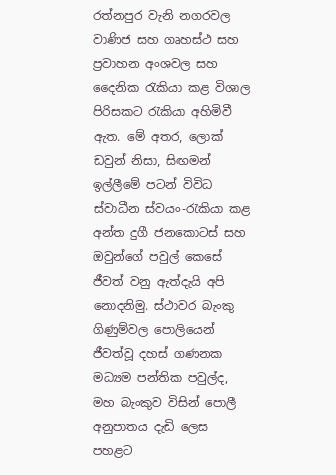රත්නපුර වැනි නගරවල වාණිජ සහ ගෘහස්ථ සහ ප්‍රවාහන අංශවල සහ දෛනික රැකියා කළ විශාල පිරිසකට රැකියා අහිමිවී ඇත. මේ අතර, ලොක් ඩවුන් නිසා, සිඟමන් ඉල්ලීමේ පටන් විවිධ ස්වාධීන ස්වයං-රැකියා කළ අන්ත දුගී ජනකොටස් සහ ඔවුන්ගේ පවුල් කෙසේ ජීවත් වනු ඇත්දැයි අපි නොදනිමු. ස්ථාවර බැංකු ගිණුම්වල පොලියෙන් ජීවත්වූ දහස් ගණනක මධ්‍යම පන්තික පවුල්ද, මහ බැංකුව විසින් පොලී අනුපාතය දැඩි ලෙස පහළට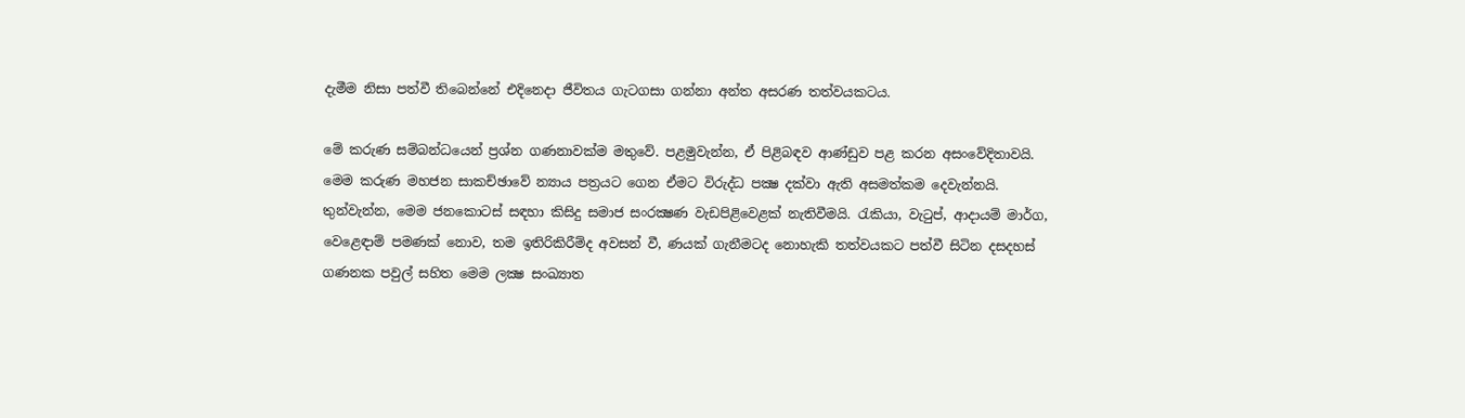දැමීම නිසා පත්වී තිබෙන්නේ එදිනෙදා ජීවිතය ගැටගසා ගන්නා අන්ත අසරණ තත්වයකටය.

මේ කරුණ සම්බන්ධයෙන් ප්‍රශ්න ගණනාවක්ම මතුවේ. පළමුවැන්න, ඒ පිළිබඳව ආණ්ඩුව පළ කරන අසංවේදිතාවයි. මෙම කරුණ මහජන සාකච්ඡාවේ න්‍යාය පත්‍රයට ගෙන ඒමට විරුද්ධ පක්‍ෂ දක්වා ඇති අසමත්කම දෙවැන්නයි. තුන්වැන්න, මෙම ජනකොටස් සඳහා කිසිදු සමාජ සංරක්‍ෂණ වැඩපිළිවෙළක් නැතිවීමයි. රැකියා, වැටුප්, ආදායම් මාර්ග, වෙළෙඳාම් පමණක් නොව, තම ඉතිරිකිරීම්ද අවසන් වී, ණයක් ගැනීමටද නොහැකි තත්වයකට පත්වී සිටින දසදහස් ගණනක පවුල් සහිත මෙම ලක්‍ෂ සංඛ්‍යාත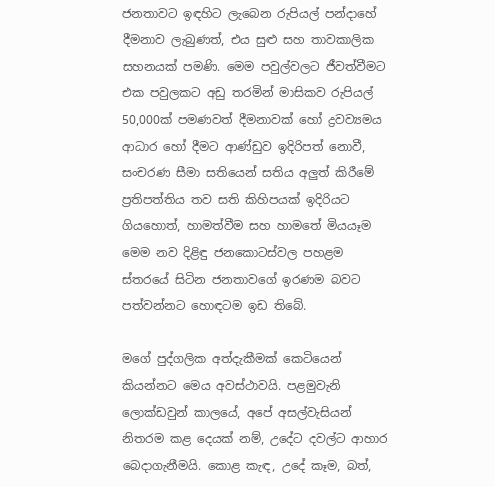ජනතාවට ඉඳහිට ලැබෙන රුපියල් පන්දාහේ දීමනාව ලැබුණත්, එය සුළු සහ තාවකාලික සහනයක් පමණි. මෙම පවුල්වලට ජීවත්වීමට එක පවුලකට අඩු තරමින් මාසිකව රුපියල් 50,000ක් පමණවත් දීමනාවක් හෝ ද්‍රවව්‍යමය ආධාර හෝ දීමට ආණ්ඩුව ඉදිරිපත් නොවී, සංචරණ සීමා සතියෙන් සතිය අලුත් කිරීමේ ප්‍රතිපත්තිය තව සති කිහිපයක් ඉදිරියට ගියහොත්, හාමත්වීම සහ හාමතේ මියයෑම මෙම නව දිළිඳු ජනකොටස්වල පහළම ස්තරයේ සිටින ජනතාවගේ ඉරණම බවට පත්වන්නට හොඳටම ඉඩ තිබේ.

මගේ පුද්ගලික අත්දැකීමක් කෙටියෙන් කියන්නට මෙය අවස්ථාවයි. පළමුවැනි ලොක්ඩවුන් කාලයේ, අපේ අසල්වැසියන් නිතරම කළ දෙයක් නම්, උදේට දවල්ට ආහාර බෙදාගැනීමයි. කොළ කැඳ, උදේ කෑම, බත්,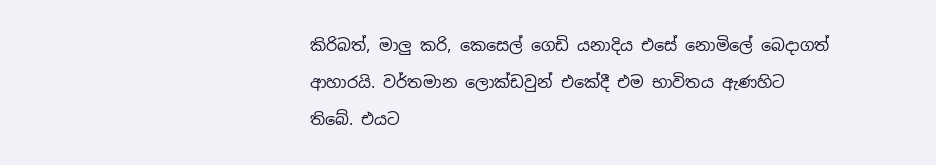කිරිබත්, මාලු කරි, කෙසෙල් ගෙඩි යනාදිය එසේ නොමිලේ බෙදාගත් ආහාරයි. වර්තමාන ලොක්ඩවුන් එකේදී එම භාවිතය ඇණහිට තිබේ. එයට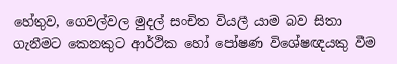හේතුව, ගෙවල්වල මුදල් සංචිත වියලී යාම බව සිතා ගැනීමට කෙනකුට ආර්ථික හෝ පෝෂණ විශේෂඥයකු වීම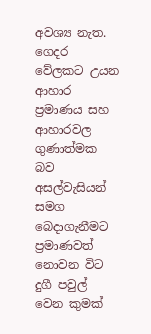අවශ්‍ය නැත. ගෙදර වේලකට උයන ආහාර ප්‍රමාණය සහ ආහාරවල ගුණාත්මක බව අසල්වැසියන් සමග බෙදාගැනීමට ප්‍රමාණවත් නොවන විට දුගී පවුල් වෙන කුමක්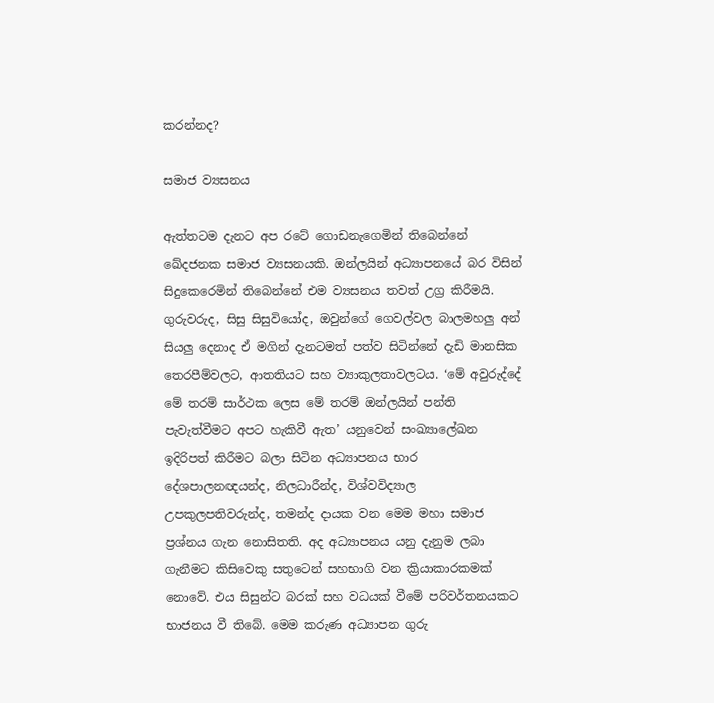කරන්නද?

සමාජ ව්‍යසනය

ඇත්තටම දැනට අප රටේ ගොඩනැගෙමින් තිබෙන්නේ ඛේදජනක සමාජ ව්‍යසනයකි. ඔන්ලයින් අධ්‍යාපනයේ බර විසින් සිදුකෙරෙමින් තිබෙන්නේ එම ව්‍යසනය තවත් උග්‍ර කිරීමයි. ගුරුවරුද, සිසු සිසුවියෝද, ඔවුන්ගේ ගෙවල්වල බාලමහලු අන් සියලු දෙනාද ඒ මගින් දැනටමත් පත්ව සිටින්නේ දැඩි මානසික තෙරපීම්වලට, ආතතියට සහ ව්‍යාකුලතාවලටය. ‘මේ අවුරුද්දේ මේ තරම් සාර්ථක ලෙස මේ තරම් ඔන්ලයින් පන්ති පැවැත්වීමට අපට හැකිවී ඇත’ යනුවෙන් සංඛ්‍යාලේඛන ඉදිරිපත් කිරීමට බලා සිටින අධ්‍යාපනය භාර දේශපාලනඥයන්ද, නිලධාරීන්ද, විශ්වවිද්‍යාල උපකුලපතිවරුන්ද, තමන්ද දායක වන මෙම මහා සමාජ ප්‍රශ්නය ගැන නොසිතති. අද අධ්‍යාපනය යනු දැනුම ලබා ගැනීමට කිසිවෙකු සතුටෙන් සහභාගි වන ක්‍රියාකාරකමක් නොවේ. එය සිසුන්ට බරක් සහ වධයක් වීමේ පරිවර්තනයකට භාජනය වී තිබේ. මෙම කරුණ අධ්‍යාපන ගුරු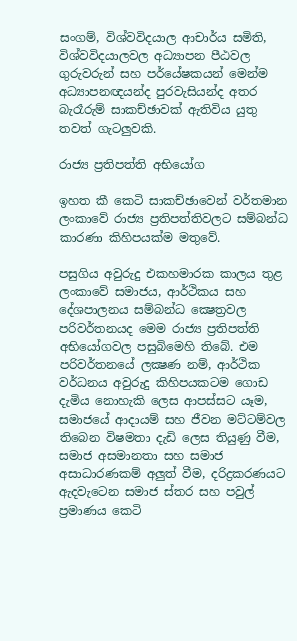සංගම්, විශ්වවිදයාල ආචාර්ය සමිති, විශ්වවිදයාලවල අධ්‍යාපන පීඨවල ගුරුවරුන් සහ පර්යේෂකයන් මෙන්ම අධ්‍යාපනඥයන්ද පුරවැසියන්ද අතර බැරෑරුම් සාකච්ඡාවක් ඇතිවිය යුතු තවත් ගැටලුවකි.

රාජ්‍ය ප්‍රතිපත්ති අභියෝග

ඉහත කී කෙටි සාකච්ඡාවෙන් වර්තමාන ලංකාවේ රාජ්‍ය ප්‍රතිපත්තිවලට සම්බන්ධ කාරණා කිහිපයක්ම මතුවේ.

පසුගිය අවුරුදු එකහමාරක කාලය තුළ ලංකාවේ සමාජය, ආර්ථිකය සහ දේශපාලනය සම්බන්ධ ක්‍ෂෙත්‍රවල පරිවර්තනයද මෙම රාජ්‍ය ප්‍රතිපත්ති අභියෝගවල පසුබිමෙහි තිබේ. එම පරිවර්තනයේ ලක්‍ෂණ නම්, ආර්ථික වර්ධනය අවුරුදු කිහිපයකටම ගොඩ දැමිය නොහැකි ලෙස ආපස්සට යෑම, සමාජයේ ආදායම් සහ ජීවන මට්ටම්වල තිබෙන විෂමතා දැඩි ලෙස තියුණු වීම, සමාජ අසමානතා සහ සමාජ අසාධාරණකම් අලුත් වීම, දරිද්‍රකරණයට ඇදවැටෙන සමාජ ස්තර සහ පවුල් ප්‍රමාණය කෙටි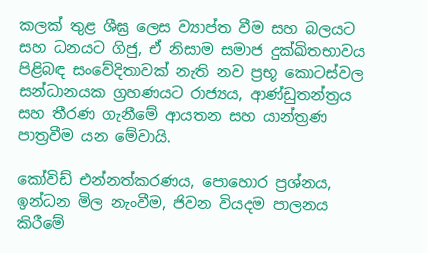කලක් තුළ ශීඝ්‍ර ලෙස ව්‍යාප්ත වීම සහ බලයට සහ ධනයට ගිජු, ඒ නිසාම සමාජ දුක්ඛිතභාවය පිළිබඳ සංවේදිතාවක් නැති නව ප්‍රභූ කොටස්වල සන්ධානයක ග්‍රහණයට රාජ්‍යය, ආණ්ඩුතන්ත්‍රය සහ තීරණ ගැනීමේ ආයතන සහ යාන්ත්‍රණ පාත්‍රවීම යන මේවායි.

කෝවිඩ් එන්නත්කරණය, පොහොර ප්‍රශ්නය, ඉන්ධන මිල නැංවීම, ජිවන වියදම පාලනය කිරීමේ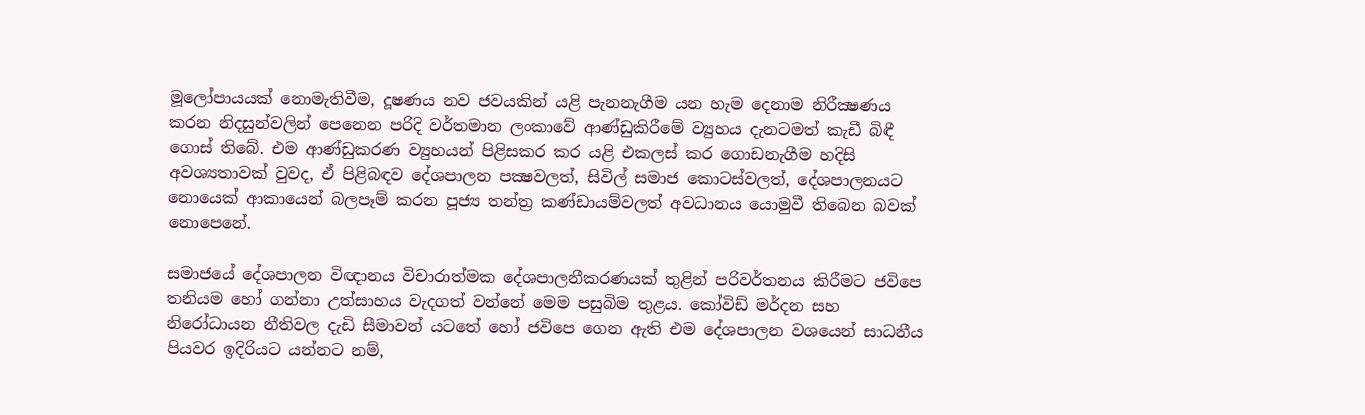මූලෝපායයක් නොමැතිවීම, දූෂණය නව ජවයකින් යළි පැනනැගීම යන හැම දෙනාම නිරීක්‍ෂණය කරන නිදසුන්වලින් පෙනෙන පරිදි වර්තමාන ලංකාවේ ආණ්ඩුකිරීමේ ව්‍යුහය දැනටමත් කැඩී බිඳී ගොස් තිබේ. එම ආණ්ඩුකරණ ව්‍යුහයන් පිළිසකර කර යළි එකලස් කර ගොඩනැගීම හදිසි අවශ්‍යතාවක් වුවද, ඒ පිළිබඳව දේශපාලන පක්‍ෂවලත්, සිවිල් සමාජ කොටස්වලත්, දේශපාලනයට නොයෙක් ආකායෙන් බලපෑම් කරන පූජ්‍ය තන්ත්‍ර කණ්ඩායම්වලත් අවධානය යොමුවී තිබෙන බවක් නොපෙනේ.

සමාජයේ දේශපාලන විඥානය විචාරාත්මක දේශපාලනීකරණයක් තුළින් පරිවර්තනය කිරීමට ජවිපෙ තනියම හෝ ගන්නා උත්සාහය වැදගත් වන්නේ මෙම පසුබිම තුළය. කෝවිඩ් මර්දන සහ නිරෝධායන නීතිවල දැඩි සීමාවන් යටතේ හෝ ජවිපෙ ගෙන ඇති එම දේශපාලන වශයෙන් සාධනීය පියවර ඉදිරියට යන්නට නම්,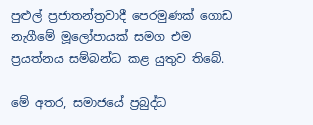පුළුල් ප්‍රජාතන්ත්‍රවාදී පෙරමුණක් ගොඩ නැගීමේ මූලෝපායක් සමග එම ප්‍රයත්නය සම්බන්ධ කළ යුතුව තිබේ.

මේ අතර, සමාජයේ ප්‍රබුද්ධ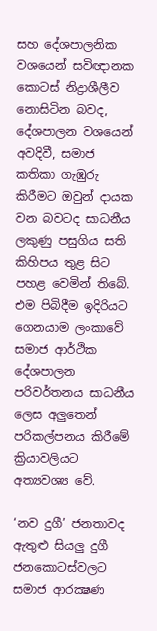සහ දේශපාලනික වශයෙන් සවිඥානක කොටස් නිද්‍රාශීලීව නොසිටින බවද, දේශපාලන වශයෙන් අවදිවී, සමාජ කතිකා ගැඹුරු කිරීමට ඔවුන් දායක වන බවටද සාධනීය ලකුණු පසුගිය සති කිහිපය තුළ සිට පහළ වෙමින් තිබේ. එම පිබිදීම ඉදිරියට ගෙනයාම ලංකාවේ සමාජ ආර්ථික දේශපාලන පරිවර්තනය සාධනීය ලෙස අලුතෙන් පරිකල්පනය කිරීමේ ක්‍රියාවලියට අත්‍යවශ්‍ය වේ.

‘නව දුගී’ ජනතාවද ඇතුළු සියලු දුගී ජනකොටස්වලට සමාජ ආරක්‍ෂණ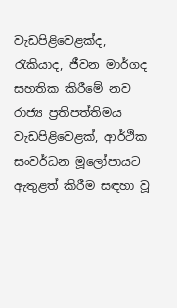වැඩපිළිවෙළක්ද, රැකියාද, ජීවන මාර්ගද සහතික කිරීමේ නව රාජ්‍ය ප්‍රතිපත්තිමය වැඩපිළිවෙළක්, ආර්ථික සංවර්ධන මූලෝපායට ඇතුළත් කිරීම සඳහා වූ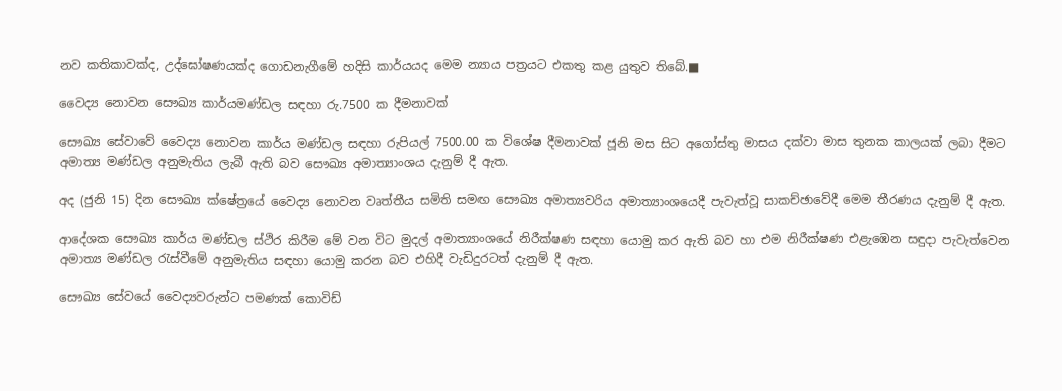නව කතිකාවක්ද, උද්ඝෝෂණයක්ද ගොඩනැගීමේ හදිසි කාර්යයද මෙම න්‍යාය පත්‍රයට එකතු කළ යුතුව තිබේ.■

වෛද්‍ය නොවන සෞඛ්‍ය කාර්යමණ්ඩල සඳහා රු.7500 ක දීමනාවක්

සෞඛ්‍ය සේවාවේ වෛද්‍ය නොවන කාර්ය මණ්ඩල සඳහා රුපියල් 7500.00 ක විශේෂ දීමනාවක් ජූනි මස සිට අගෝස්තු මාසය දක්වා මාස තුනක කාලයක් ලබා දීමට අමාත්‍ය මණ්ඩල අනුමැතිය ලැබී ඇති බව සෞඛ්‍ය අමාත්‍යාංශය දැනුම් දී ඇත.

අද (ජුනි 15) දින සෞඛ්‍ය ක්ෂේත්‍රයේ වෛද්‍ය නොවන වෘත්තීය සමිති සමඟ සෞඛ්‍ය අමාත්‍යවරිය අමාත්‍යාංශයෙදී පැවැත්වූ සාකච්ඡාවේදී මෙම තීරණය දැනුම් දී ඇත.

ආදේශක සෞඛ්‍ය කාර්ය මණ්ඩල ස්ථිර කිරීම මේ වන විට මුදල් අමාත්‍යාංශයේ නිරීක්ෂණ සඳහා යොමු කර ඇති බව හා එම නිරීක්ෂණ එළැඹෙන සඳුදා පැවැත්වෙන අමාත්‍ය මණ්ඩල රැස්වීමේ අනුමැතිය සඳහා යොමු කරන බව එහිදී වැඩිදුරටත් දැනුම් දී ඇත.

සෞඛ්‍ය සේවයේ වෛද්‍යවරුන්ට පමණක් කොවිඩ්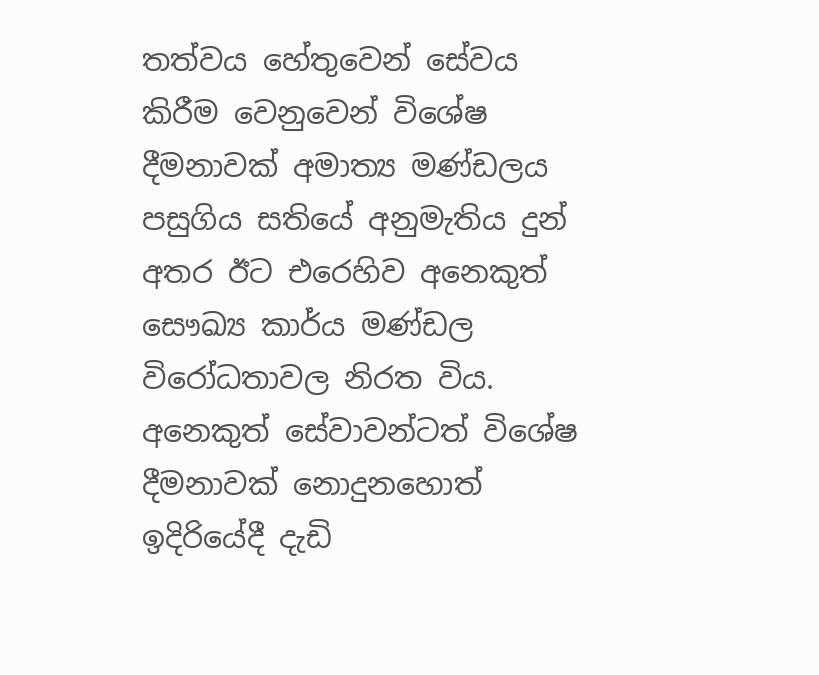තත්වය හේතුවෙන් සේවය කිරීම වෙනුවෙන් විශේෂ දීමනාවක් අමාත්‍ය මණ්ඩලය පසුගිය සතියේ අනුමැතිය දුන් අතර ඊට එරෙහිව අනෙකුත් සෞඛ්‍ය කාර්ය මණ්ඩල විරෝධතාවල නිරත විය. අනෙකුත් සේවාවන්ටත් විශේෂ දීමනාවක් නොදුනහොත් ඉදිරියේදී දැඩි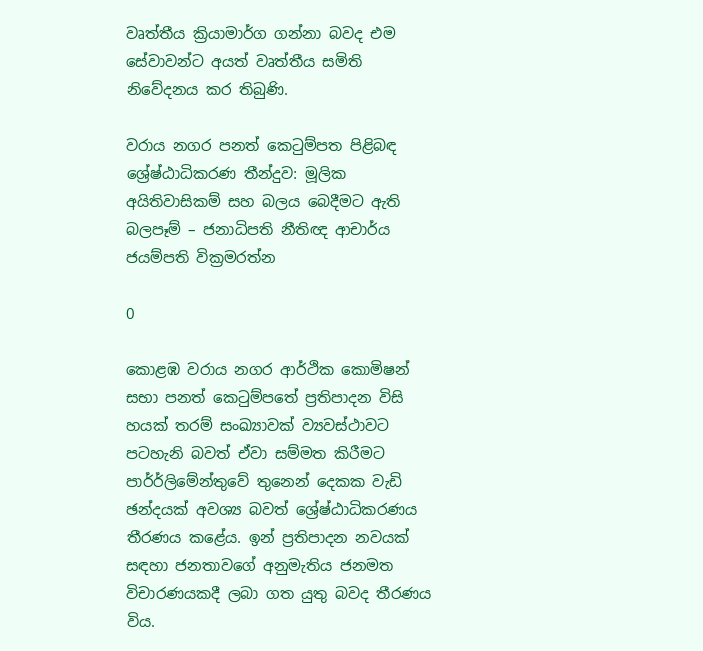වෘත්තීය ක්‍රියාමාර්ග ගන්නා බවද එම සේවාවන්ට අයත් වෘත්තීය සමිති නිවේදනය කර තිබුණි.

වරාය නගර පනත් කෙටුම්පත පිළිබඳ ශ්‍රේෂ්ඨාධිකරණ තීන්දුව: මූලික අයිතිවාසිකම් සහ බලය බෙදීමට ඇති බලපෑම් – ජනාධිපති නීතිඥ ආචාර්ය ජයම්පති වික්‍රමරත්න

0

කොළඹ වරාය නගර ආර්ථික කොමිෂන් සභා පනත් කෙටුම්පතේ ප්‍රතිපාදන විසි හයක් තරම් සංඛ්‍යාවක් ව්‍යවස්ථාවට පටහැනි බවත් ඒවා සම්මත කිරීමට පාර්ර්ලිමේන්තුවේ තුනෙන් දෙකක වැඩි ඡන්දයක් අවශ්‍ය බවත් ශ්‍රේෂ්ඨාධිකරණය තීරණය කළේය. ඉන් ප්‍රතිපාදන නවයක් සඳහා ජනතාවගේ අනුමැතිය ජනමත විචාරණයකදී ලබා ගත යුතු බවද තීරණය විය.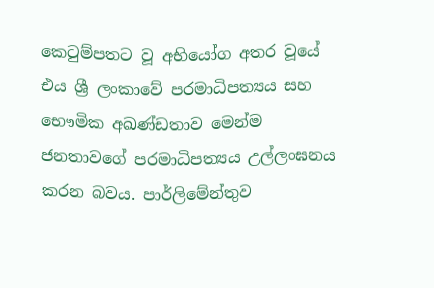කෙටුම්පතට වූ අභියෝග අතර වූයේ එය ශ්‍රී ලංකාවේ පරමාධිපත්‍යය සහ භෞමික අඛණ්ඩතාව මෙන්ම ජනතාවගේ පරමාධිපත්‍යය උල්ලංඝනය කරන බවය. පාර්ලිමේන්තුව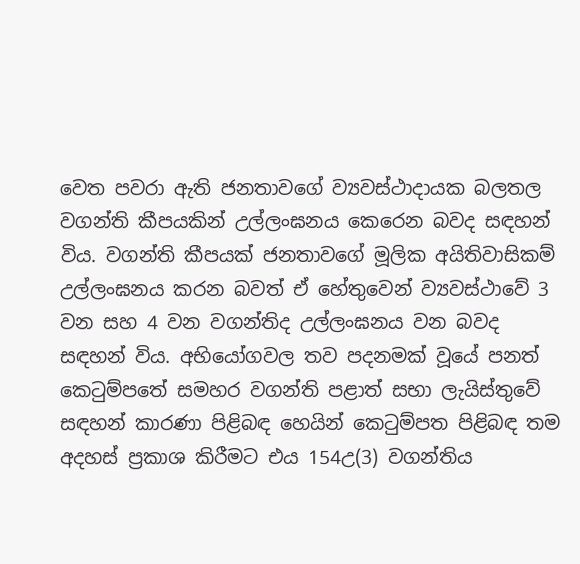වෙත පවරා ඇති ජනතාවගේ ව්‍යවස්ථාදායක බලතල වගන්ති කීපයකින් උල්ලංඝනය කෙරෙන බවද සඳහන් විය. වගන්ති කීපයක් ජනතාවගේ මූලික අයිතිවාසිකම් උල්ලංඝනය කරන බවත් ඒ හේතුවෙන් ව්‍යවස්ථාවේ 3 වන සහ 4 වන වගන්තිද උල්ලංඝනය වන බවද සඳහන් විය. අභියෝගවල තව පදනමක් වූයේ පනත් කෙටුම්පතේ සමහර වගන්ති පළාත් සභා ලැයිස්තුවේ සඳහන් කාරණා පිළිබඳ හෙයින් කෙටුම්පත පිළිබඳ තම අදහස් ප්‍රකාශ කිරීමට එය 154උ(3) වගන්තිය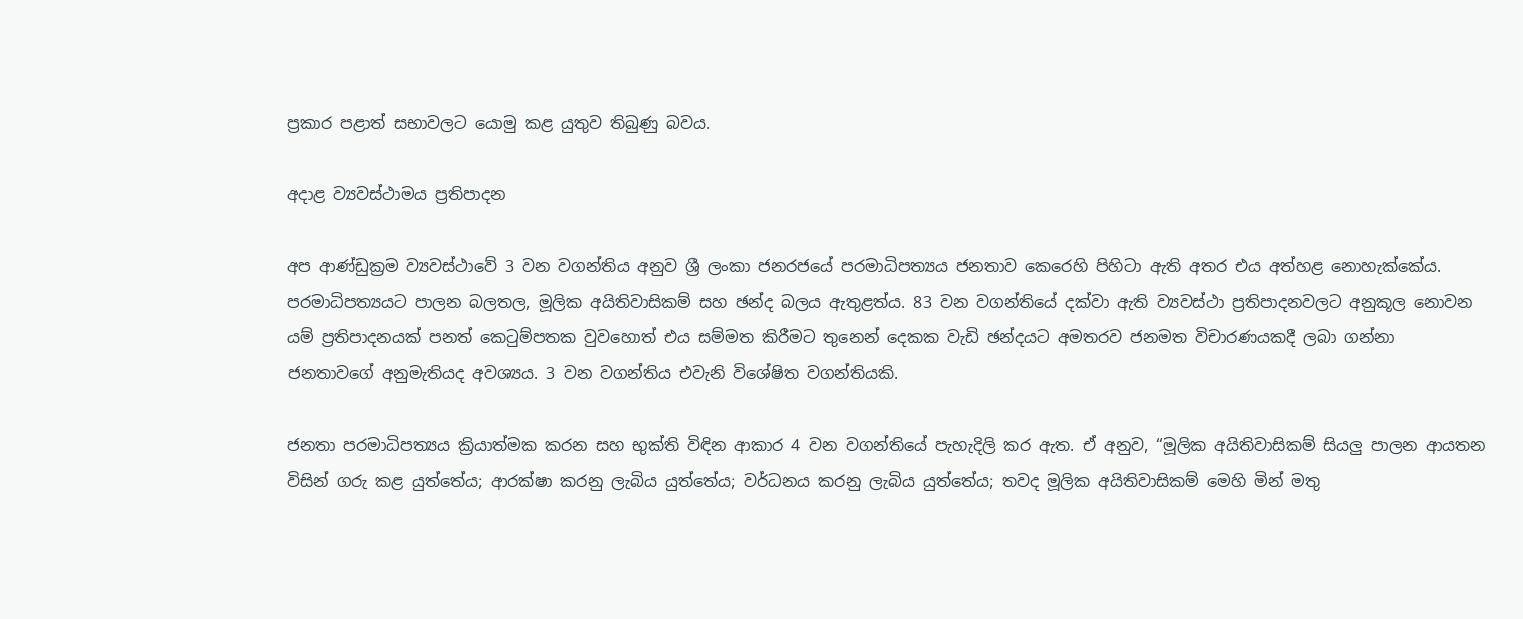ප්‍රකාර පළාත් සභාවලට යොමු කළ යුතුව තිබුණු බවය.

අදාළ ව්‍යවස්ථාමය ප්‍රතිපාදන

අප ආණ්ඩුක්‍රම ව්‍යවස්ථාවේ 3 වන වගන්තිය අනුව ශ්‍රී ලංකා ජනරජයේ පරමාධිපත්‍යය ජනතාව කෙරෙහි පිහිටා ඇති අතර එය අත්හළ නොහැක්කේය. පරමාධිපත්‍යයට පාලන බලතල, මූලික අයිතිවාසිකම් සහ ඡන්ද බලය ඇතුළත්ය. 83 වන වගන්තියේ දක්වා ඇති ව්‍යවස්ථා ප්‍රතිපාදනවලට අනුකූල නොවන යම් ප්‍රතිපාදනයක් පනත් කෙටුම්පතක වුවහොත් එය සම්මත කිරීමට තුනෙන් දෙකක වැඩි ඡන්දයට අමතරව ජනමත විචාරණයකදී ලබා ගන්නා ජනතාවගේ අනුමැතියද අවශ්‍යය. 3 වන වගන්තිය එවැනි විශේෂිත වගන්තියකි.

ජනතා පරමාධිපත්‍යය ක්‍රියාත්මක කරන සහ භුක්ති විඳින ආකාර 4 වන වගන්තියේ පැහැදිලි කර ඇත. ඒ අනුව, “මූලික අයිතිවාසිකම් සියලු පාලන ආයතන විසින් ගරු කළ යුත්තේය; ආරක්ෂා කරනු ලැබිය යුත්තේය; වර්ධනය කරනු ලැබිය යුත්තේය; තවද මූලික අයිතිවාසිකම් මෙහි මින් මතු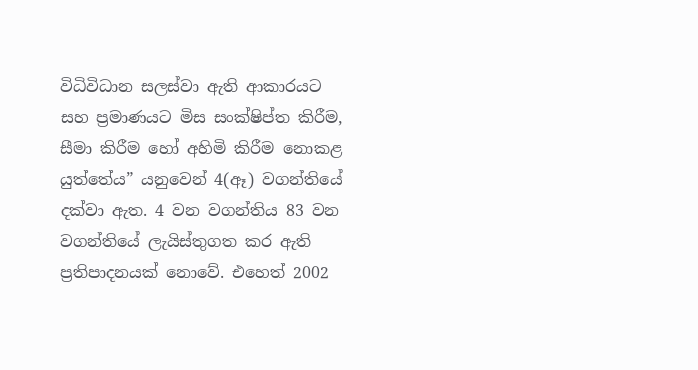විධිවිධාන සලස්වා ඇති ආකාරයට සහ ප්‍රමාණයට මිස සංක්ෂිප්ත කිරීම, සීමා කිරීම හෝ අහිමි කිරීම නොකළ යුත්තේය” යනුවෙන් 4(ඈ) වගන්තියේ දක්වා ඇත. 4 වන වගන්තිය 83 වන වගන්තියේ ලැයිස්තුගත කර ඇති ප්‍රතිපාදනයක් නොවේ. එහෙත් 2002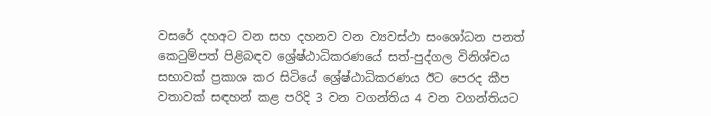වසරේ දහඅට වන සහ දහනව වන ව්‍යවස්ථා සංශෝධන පනත් කෙටුම්පත් පිළිබඳව ශ්‍රේෂ්ඨාධිකරණයේ සත්-පුද්ගල විනිශ්චය සභාවක් ප්‍රකාශ කර සිටියේ ශ්‍රේෂ්ඨාධිකරණය ඊට පෙරද කීප වතාවක් සඳහන් කළ පරිදි 3 වන වගන්තිය 4 වන වගන්තියට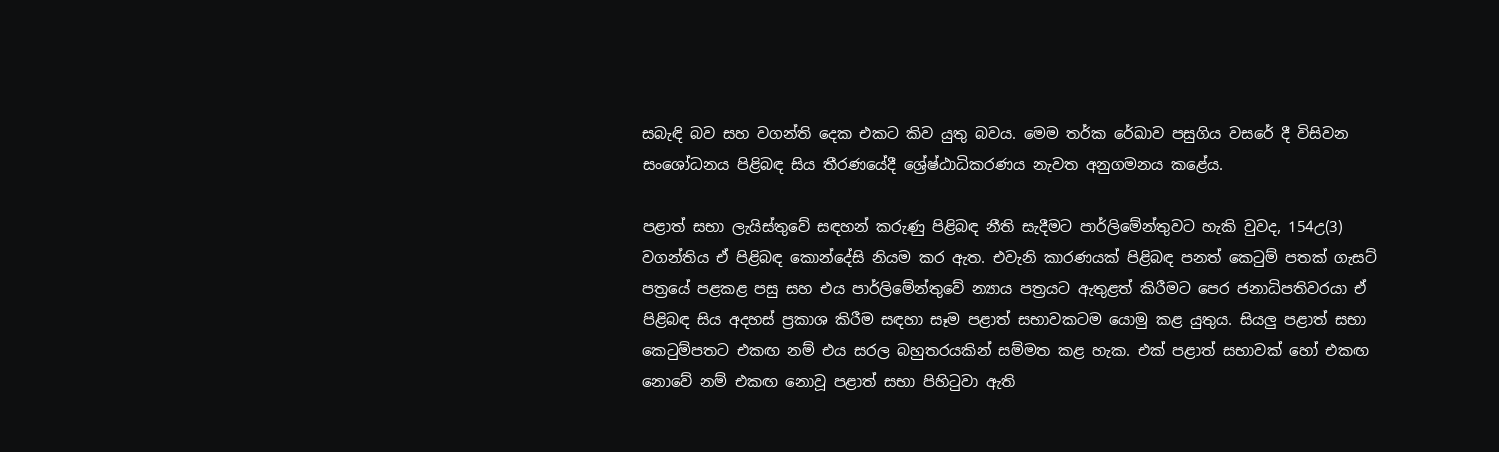සබැඳි බව සහ වගන්ති දෙක එකට කිව යුතු බවය. මෙම තර්ක රේඛාව පසුගිය වසරේ දී විසිවන සංශෝධනය පිළිබඳ සිය තීරණයේදී ශ්‍රේෂ්ඨාධිකරණය නැවත අනුගමනය කළේය.

පළාත් සභා ලැයිස්තුවේ සඳහන් කරුණු පිළිබඳ නීති සැදීමට පාර්ලිමේන්තුවට හැකි වුවද, 154උ(3) වගන්තිය ඒ පිළිබඳ කොන්දේසි නියම කර ඇත. එවැනි කාරණයක් පිළිබඳ පනත් කෙටුම් පතක් ගැසට් පත්‍රයේ පළකළ පසු සහ එය පාර්ලිමේන්තුවේ න්‍යාය පත්‍රයට ඇතුළත් කිරීමට පෙර ජනාධිපතිවරයා ඒ පිළිබඳ සිය අදහස් ප්‍රකාශ කිරීම සඳහා සෑම පළාත් සභාවකටම යොමු කළ යුතුය. සියලු පළාත් සභා කෙටුම්පතට එකඟ නම් එය සරල බහුතරයකින් සම්මත කළ හැක. එක් පළාත් සභාවක් හෝ එකඟ නොවේ නම් එකඟ නොවූ පළාත් සභා පිහිටුවා ඇති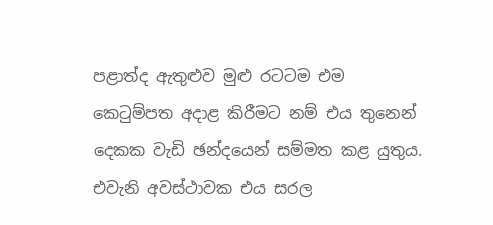පළාත්ද ඇතුළුව මුළු රටටම එම කෙටුම්පත අදාළ කිරීමට නම් එය තුනෙන් දෙකක වැඩි ඡන්දයෙන් සම්මත කළ යුතුය. එවැනි අවස්ථාවක එය සරල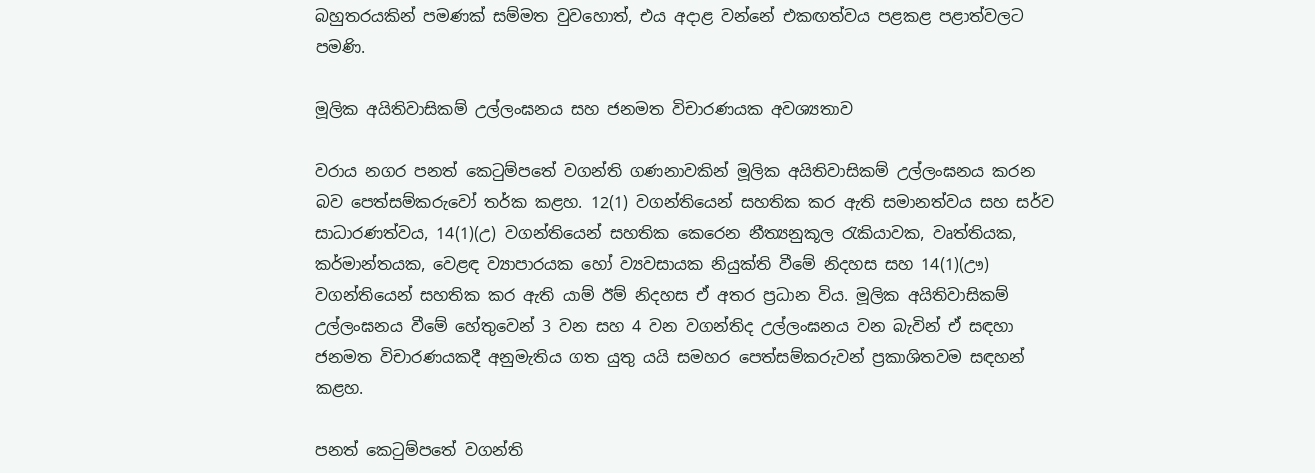බහුතරයකින් පමණක් සම්මත වුවහොත්, එය අදාළ වන්නේ එකඟත්වය පළකළ පළාත්වලට පමණි.

මූලික අයිතිවාසිකම් උල්ලංඝනය සහ ජනමත විචාරණයක අවශ්‍යතාව

වරාය නගර පනත් කෙටුම්පතේ වගන්ති ගණනාවකින් මූලික අයිතිවාසිකම් උල්ලංඝනය කරන බව පෙත්සම්කරුවෝ තර්ක කළහ. 12(1) වගන්තියෙන් සහතික කර ඇති සමානත්වය සහ සර්ව සාධාරණත්වය, 14(1)(උ) වගන්තියෙන් සහතික කෙරෙන නීත්‍යනුකූල රැකියාවක, වෘත්තියක, කර්මාන්තයක, වෙළඳ ව්‍යාපාරයක හෝ ව්‍යවසායක නියුක්ති වීමේ නිදහස සහ 14(1)(ඌ) වගන්තියෙන් සහතික කර ඇති යාම් ඊම් නිදහස ඒ අතර ප්‍රධාන විය. මූලික අයිතිවාසිකම් උල්ලංඝනය වීමේ හේතුවෙන් 3 වන සහ 4 වන වගන්තිද උල්ලංඝනය වන බැවින් ඒ සඳහා ජනමත විචාරණයකදී අනුමැතිය ගත යුතු යයි සමහර පෙත්සම්කරුවන් ප්‍රකාශිතවම සඳහන් කළහ.

පනත් කෙටුම්පතේ වගන්ති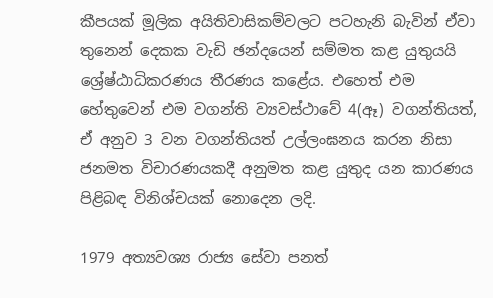කීපයක් මූලික අයිතිවාසිකම්වලට පටහැනි බැවින් ඒවා තුනෙන් දෙකක වැඩි ඡන්දයෙන් සම්මත කළ යුතුයයි ශ්‍රේෂ්ඨාධිකරණය තීරණය කළේය. එහෙත් එම හේතුවෙන් එම වගන්ති ව්‍යවස්ථාවේ 4(ඈ) වගන්තියත්, ඒ අනුව 3 වන වගන්තියත් උල්ලංඝනය කරන නිසා ජනමත විචාරණයකදී අනුමත කළ යුතුද යන කාරණය පිළිබඳ විනිශ්චයක් නොදෙන ලදි.

1979 අත්‍යවශ්‍ය රාජ්‍ය සේවා පනත්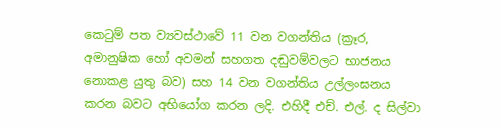කෙටුම් පත ව්‍යවස්ථාවේ 11 වන වගන්තිය (ක්‍රෑර, අමානුෂික හෝ අවමන් සහගත දඬුවම්වලට භාජනය නොකළ යුතු බව) සහ 14 වන වගන්තිය උල්ලංඝනය කරන බවට අභියෝග කරන ලදි. එහිදී එච්. එල්. ද සිල්වා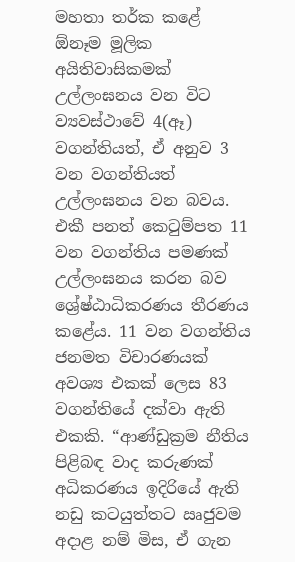මහතා තර්ක කළේ ඕනෑම මූලික අයිතිවාසිකමක් උල්ලංඝනය වන විට ව්‍යවස්ථාවේ 4(ඈ) වගන්තියත්, ඒ අනුව 3 වන වගන්තියත් උල්ලංඝනය වන බවය. එකී පනත් කෙටුම්පත 11 වන වගන්තිය පමණක් උල්ලංඝනය කරන බව ශ්‍රේෂ්ඨාධිකරණය තීරණය කළේය. 11 වන වගන්තිය ජනමත විචාරණයක් අවශ්‍ය එකක් ලෙස 83 වගන්තියේ දක්වා ඇති එකකි. “ආණ්ඩුක්‍රම නීතිය පිළිබඳ වාද කරුණක් අධිකරණය ඉදිරියේ ඇති නඩු කටයුත්තට ඍජුවම අදාළ නම් මිස, ඒ ගැන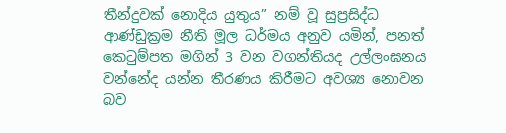තීන්දුවක් නොදිය යුතුය” නම් වූ සුප්‍රසිද්ධ ආණ්ඩුක්‍රම නීති මූල ධර්මය අනුව යමින්, පනත් කෙටුම්පත මගින් 3 වන වගන්තියද උල්ලංඝනය වන්නේද යන්න තීරණය කිරීමට අවශ්‍ය නොවන බව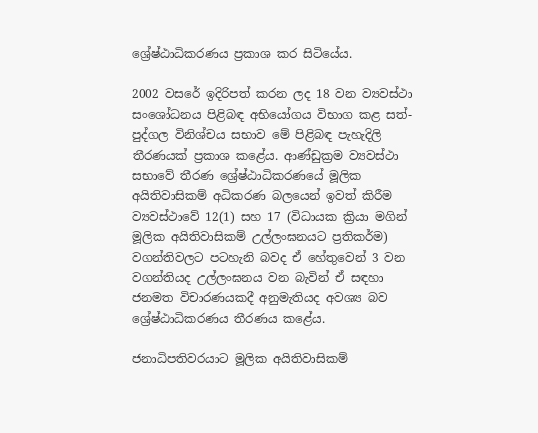ශ්‍රේෂ්ඨාධිකරණය ප්‍රකාශ කර සිටියේය.

2002 වසරේ ඉදිරිපත් කරන ලද 18 වන ව්‍යවස්ථා සංශෝධනය පිළිබඳ අභියෝගය විභාග කළ සත්-පුද්ගල විනිශ්චය සභාව මේ පිළිබඳ පැහැදිලි තීරණයක් ප්‍රකාශ කළේය. ආණ්ඩුක්‍රම ව්‍යවස්ථා සභාවේ තීරණ ශ්‍රේෂ්ඨාධිකරණයේ මූලික අයිතිවාසිකම් අධිකරණ බලයෙන් ඉවත් කිරීම ව්‍යවස්ථාවේ 12(1) සහ 17 (විධායක ක්‍රියා මගින් මූලික අයිතිවාසිකම් උල්ලංඝනයට ප්‍රතිකර්ම) වගන්තිවලට පටහැනි බවද ඒ හේතුවෙන් 3 වන වගන්තියද උල්ලංඝනය වන බැවින් ඒ සඳහා ජනමත විචාරණයකදී අනුමැතියද අවශ්‍ය බව ශ්‍රේෂ්ඨාධිකරණය තීරණය කළේය.

ජනාධිපතිවරයාට මූලික අයිතිවාසිකම්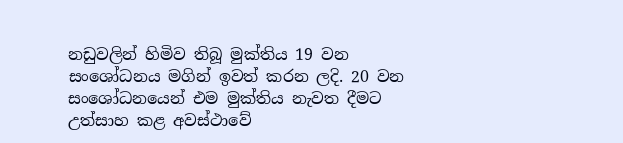නඩුවලින් හිමිව තිබූ මුක්තිය 19 වන සංශෝධනය මගින් ඉවත් කරන ලදි. 20 වන සංශෝධනයෙන් එම මුක්තිය නැවත දීමට උත්සාහ කළ අවස්ථාවේ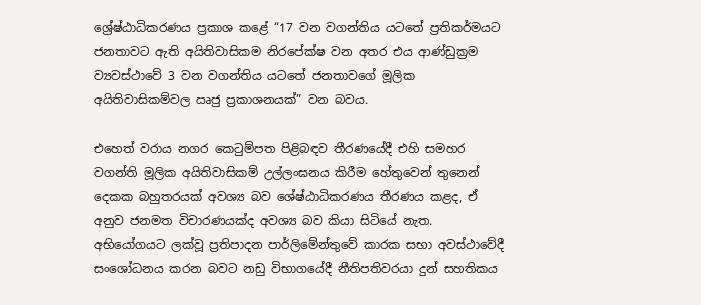ශ්‍රේෂ්ඨාධිකරණය ප්‍රකාශ කළේ “17 වන වගන්තිය යටතේ ප්‍රතිකර්මයට ජනතාවට ඇති අයිතිවාසිකම නිරපේක්ෂ වන අතර එය ආණ්ඩුක්‍රම ව්‍යවස්ථාවේ 3 වන වගන්තිය යටතේ ජනතාවගේ මූලික අයිතිවාසිකම්වල ඍජු ප්‍රකාශනයක්” වන බවය.

එහෙත් වරාය නගර කෙටුම්පත පිළිබඳව තීරණයේදී එහි සමහර වගන්ති මූලික අයිතිවාසිකම් උල්ලංඝනය කිරීම හේතුවෙන් තුනෙන් දෙකක බහුතරයක් අවශ්‍ය බව ශේෂ්ඨාධිකරණය තීරණය කළද, ඒ අනුව ජනමත විචාරණයක්ද අවශ්‍ය බව කියා සිටියේ නැත. අභියෝගයට ලක්වූ ප්‍රතිපාදන පාර්ලිමේන්තුවේ කාරක සභා අවස්ථාවේදී සංශෝධනය කරන බවට නඩු විභාගයේදී නීතිපතිවරයා දුන් සහතිකය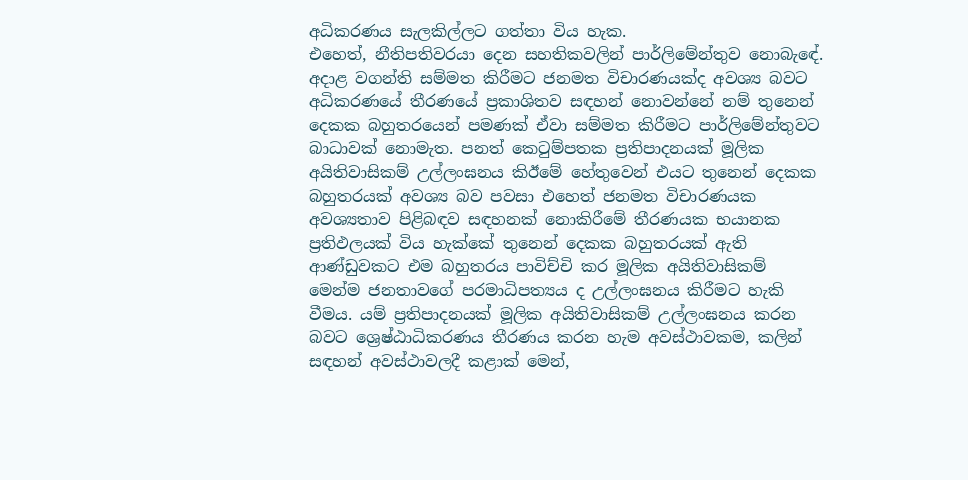අධිකරණය සැලකිල්ලට ගත්තා විය හැක.
එහෙත්, නීතිපතිවරයා දෙන සහතිකවලින් පාර්ලිමේන්තුව නොබැඳේ. අදාළ වගන්ති සම්මත කිරීමට ජනමත විචාරණයක්ද අවශ්‍ය බවට අධිකරණයේ තීරණයේ ප්‍රකාශිතව සඳහන් නොවන්නේ නම් තුනෙන් දෙකක බහුතරයෙන් පමණක් ඒවා සම්මත කිරීමට පාර්ලිමේන්තුවට බාධාවක් නොමැත. පනත් කෙටුම්පතක ප්‍රතිපාදනයක් මූලික අයිතිවාසිකම් උල්ලංඝනය කිඊමේ හේතුවෙන් එයට තුනෙන් දෙකක බහුතරයක් අවශ්‍ය බව පවසා එහෙත් ජනමත විචාරණයක අවශ්‍යතාව පිළිබඳව සඳහනක් නොකිරීමේ තීරණයක භයානක ප්‍රතිඵලයක් විය හැක්කේ තුනෙන් දෙකක බහුතරයක් ඇති ආණ්ඩුවකට එම බහුතරය පාවිච්චි කර මූලික අයිතිවාසිකම් මෙන්ම ජනතාවගේ පරමාධිපත්‍යය ද උල්ලංඝනය කිරීමට හැකි වීමය. යම් ප්‍රතිපාදනයක් මූලික අයිතිවාසිකම් උල්ලංඝනය කරන බවට ශ්‍රෙෂ්ඨාධිකරණය තීරණය කරන හැම අවස්ථාවකම, කලින් සඳහන් අවස්ථාවලදී කළාක් මෙන්,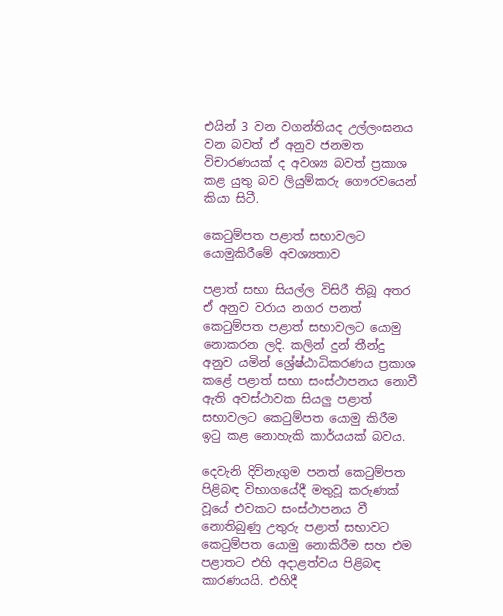එයින් 3 වන වගන්තියද උල්ලංඝනය වන බවත් ඒ අනුව ජනමත විචාරණයක් ද අවශ්‍ය බවත් ප්‍රකාශ කළ යුතු බව ලියුම්කරු ගෞරවයෙන් කියා සිටී.

කෙටුම්පත පළාත් සභාවලට යොමුකිරීමේ අවශ්‍යතාව

පළාත් සභා සියල්ල විසිරී තිබූ අතර ඒ අනුව වරාය නගර පනත් කෙටුම්පත පළාත් සභාවලට යොමු නොකරන ලදි. කලින් දුන් තීන්දු අනුව යමින් ශ්‍රේෂ්ඨාධිකරණය ප්‍රකාශ කළේ පළාත් සභා සංස්ථාපනය නොවී ඇති අවස්ථාවක සියලු පළාත් සභාවලට කෙටුම්පත යොමු කිරීම ඉටු කළ නොහැකි කාර්යයක් බවය.

දෙවැනි දිවිනැගුම පනත් කෙටුම්පත පිළිබඳ විභාගයේදී මතුවූ කරුණක් වූයේ එවකට සංස්ථාපනය වී නොතිබුණු උතුරු පළාත් සභාවට කෙටුම්පත යොමු නොකිරීම සහ එම පළාතට එහි අදාළත්වය පිළිබඳ කාරණයයි. එහිදී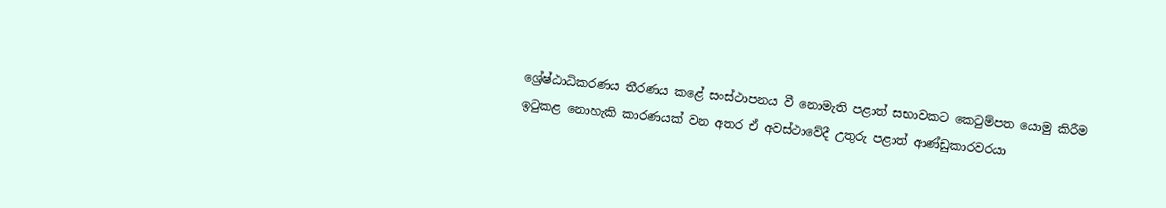ශ්‍රේෂ්ඨාධිකරණය තීරණය කළේ සංස්ථාපනය වී නොමැති පළාත් සභාවකට කෙටුම්පත යොමු කිරීම ඉටුකළ නොහැකි කාරණයක් වන අතර ඒ අවස්ථාවේදී උතුරු පළාත් ආණ්ඩුකාරවරයා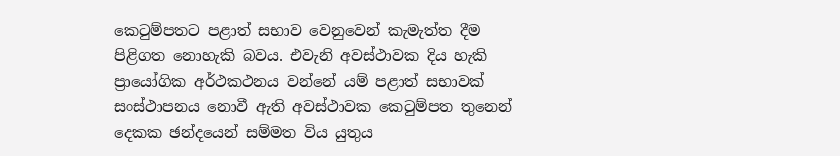කෙටුම්පතට පළාත් සභාව වෙනුවෙන් කැමැත්ත දීම පිළිගත නොහැකි බවය. එවැනි අවස්ථාවක දිය හැකි ප්‍රායෝගික අර්ථකථනය වන්නේ යම් පළාත් සභාවක් සංස්ථාපනය නොවී ඇති අවස්ථාවක කෙටුම්පත තුනෙන් දෙකක ඡන්දයෙන් සම්මත විය යුතුය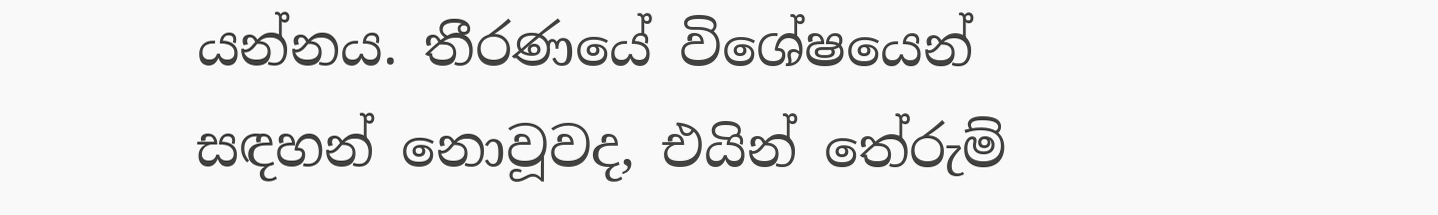යන්නය. තීරණයේ විශේෂයෙන් සඳහන් නොවූවද, එයින් තේරුම්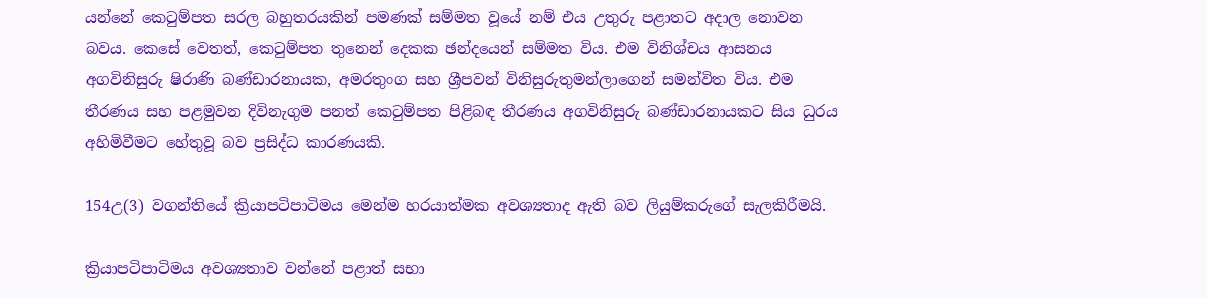යන්නේ කෙටුම්පත සරල බහුතරයකින් පමණක් සම්මත වූයේ නම් එය උතුරු පළාතට අදාල නොවන බවය. කෙසේ වෙතත්, කෙටුම්පත තුනෙන් දෙකක ඡන්දයෙන් සම්මත විය. එම විනිශ්චය ආසනය අගවිනිසුරු ෂිරාණි බණ්ඩාරනායක, අමරතුංග සහ ශ්‍රීපවන් විනිසුරුතුමන්ලාගෙන් සමන්විත විය. එම තීරණය සහ පළමුවන දිවිනැගුම පනත් කෙටුම්පත පිළිබඳ තීරණය අගවිනිසුරු බණ්ඩාරනායකට සිය ධුරය අහිමිවීමට හේතුවූ බව ප්‍රසිද්ධ කාරණයකි.

154උ(3) වගන්තියේ ක්‍රියාපටිපාටිමය මෙන්ම හරයාත්මක අවශ්‍යතාද ඇති බව ලියුම්කරුගේ සැලකිරීමයි.

ක්‍රියාපටිපාටිමය අවශ්‍යතාව වන්නේ පළාත් සභා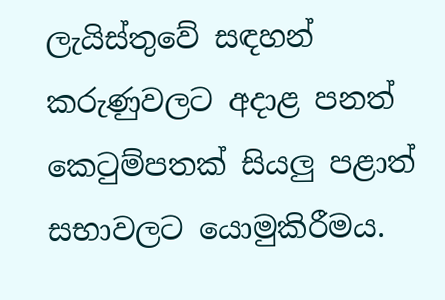ලැයිස්තුවේ සඳහන් කරුණුවලට අදාළ පනත් කෙටුම්පතක් සියලු පළාත් සභාවලට යොමුකිරීමය.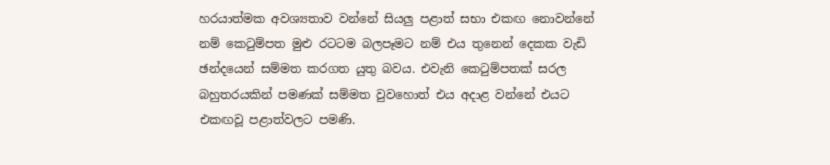හරයාත්මක අවශ්‍යතාව වන්නේ සියලු පළාත් සභා එකඟ නොවන්නේ නම් කෙටුම්පත මුළු රටටම බලපෑමට නම් එය තුනෙන් දෙකක වැඩි ඡන්දයෙන් සම්මත කරගත යුතු බවය. එවැනි කෙටුම්පතක් සරල බහුතරයකින් පමණක් සම්මත වුවහොත් එය අදාළ වන්නේ එයට එකඟවූ පළාත්වලට පමණි.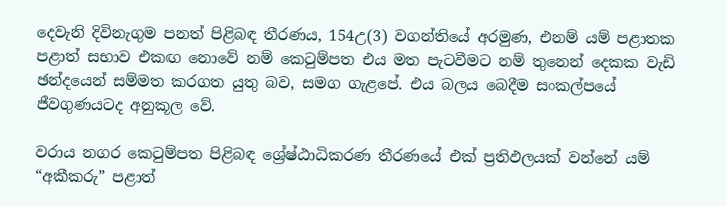දෙවැනි දිවිනැගුම පනත් පිළිබඳ තීරණය, 154උ(3) වගන්තියේ අරමුණ, එනම් යම් පළාතක පළාත් සභාව එකඟ නොවේ නම් කෙටුම්පත එය මත පැටවීමට නම් තුනෙන් දෙකක වැඩි ඡන්දයෙන් සම්මත කරගත යුතු බව, සමග ගැළපේ. එය බලය බෙදීම සංකල්පයේ ජීවගුණයටද අනුකූල වේ.

වරාය නගර කෙටුම්පත පිළිබඳ ශ්‍රේෂ්ඨාධිකරණ තීරණයේ එක් ප්‍රතිඵලයක් වන්නේ යම් “අකීකරු” පළාත්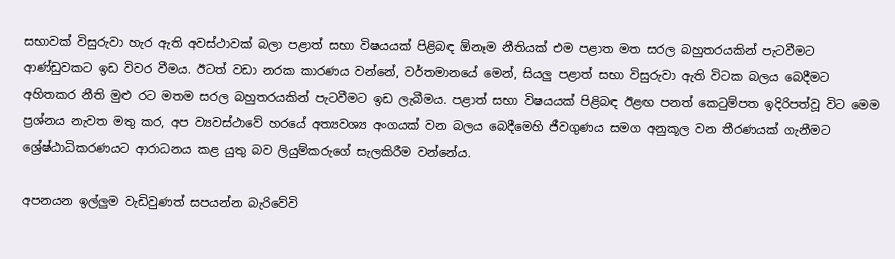සභාවක් විසුරුවා හැර ඇති අවස්ථාවක් බලා පළාත් සභා විෂයයක් පිළිබඳ ඕනෑම නීතියක් එම පළාත මත සරල බහුතරයකින් පැටවීමට ආණ්ඩුවකට ඉඩ විවර වීමය. ඊටත් වඩා නරක කාරණය වන්නේ, වර්තමානයේ මෙන්, සියලු පළාත් සභා විසුරුවා ඇති විටක බලය බෙදීමට අහිතකර නීති මුළු රට මතම සරල බහුතරයකින් පැටවීමට ඉඩ ලැබීමය. පළාත් සභා විෂයයක් පිළිබඳ ඊළඟ පනත් කෙටුම්පත ඉදිරිපත්වූ විට මෙම ප්‍රශ්නය නැවත මතු කර, අප ව්‍යවස්ථාවේ හරයේ අත්‍යවශ්‍ය අංගයක් වන බලය බෙදීමෙහි ජීවගුණය සමග අනුකූල වන තීරණයක් ගැනීමට ශ්‍රේෂ්ඨාධිකරණයට ආරාධනය කළ යුතු බව ලියුම්කරුගේ සැලකිරීම වන්නේය.

අපනයන ඉල්ලුම වැඩිවුණත් සපයන්න බැරිවේවි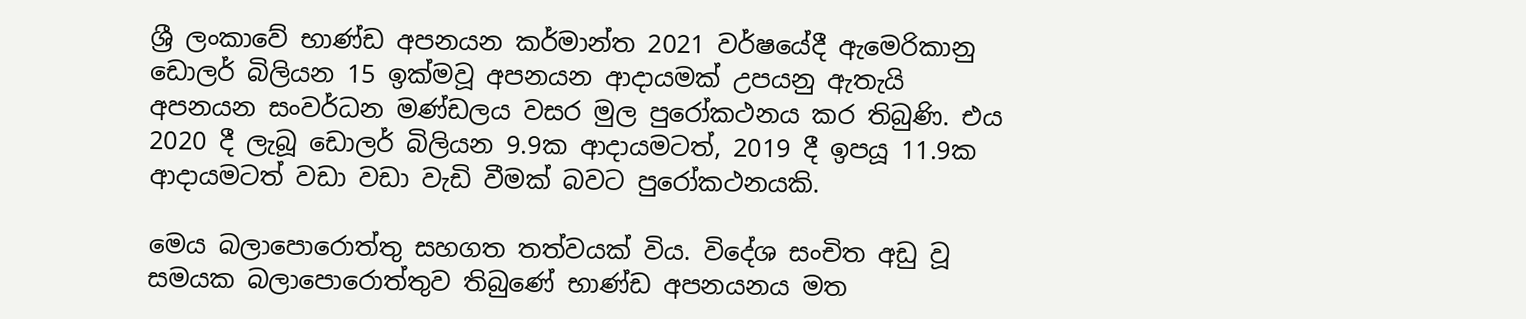ශ්‍රී ලංකාවේ භාණ්ඩ අපනයන කර්මාන්ත 2021 වර්ෂයේදී ඇමෙරිකානු ඩොලර් බිලියන 15 ඉක්මවූ අපනයන ආදායමක් උපයනු ඇතැයි අපනයන සංවර්ධන මණ්ඩලය වසර මුල පුරෝකථනය කර තිබුණි. එය 2020 දී ලැබූ ඩොලර් බිලියන 9.9ක ආදායමටත්, 2019 දී ඉපයූ 11.9ක ආදායමටත් වඩා වඩා වැඩි වීමක් බවට පුරෝකථනයකි.

මෙය බලාපොරොත්තු සහගත තත්වයක් විය. විදේශ සංචිත අඩු වූ සමයක බලාපොරොත්තුව තිබුණේ භාණ්ඩ අපනයනය මත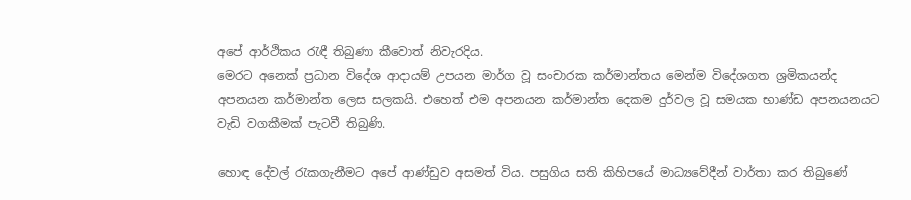අපේ ආර්ථිකය රැඳී තිබුණා කීවොත් නිවැරදිය.
මෙරට අනෙක් ප්‍රධාන විදේශ ආදායම් උපයන මාර්ග වූ සංචාරක කර්මාන්තය මෙන්ම විදේශගත ශ්‍රමිකයන්ද අපනයන කර්මාන්ත ලෙස සලකයි. එහෙත් එම අපනයන කර්මාන්ත දෙකම දුර්වල වූ සමයක භාණ්ඩ අපනයනයට වැඩි වගකීමක් පැටවී තිබුණි.

හොඳ දේවල් රැකගැනීමට අපේ ආණ්ඩුව අසමත් විය. පසුගිය සති කිහිපයේ මාධ්‍යවේදීන් වාර්තා කර තිබුණේ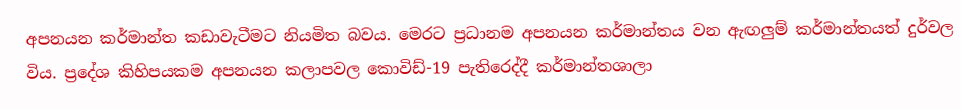අපනයන කර්මාන්ත කඩාවැටීමට නියමිත බවය. මෙරට ප්‍රධානම අපනයන කර්මාන්තය වන ඇඟලුම් කර්මාන්තයත් දුර්වල විය. ප්‍රදේශ කිහිපයකම අපනයන කලාපවල කොවිඩ්-19 පැතිරෙද්දී කර්මාන්තශාලා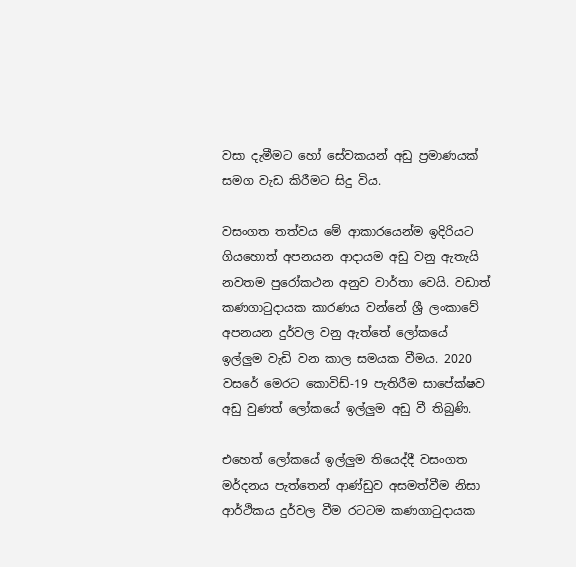වසා දැමීමට හෝ සේවකයන් අඩු ප්‍රමාණයක් සමග වැඩ කිරීමට සිදු විය.

වසංගත තත්වය මේ ආකාරයෙන්ම ඉදිරියට ගියහොත් අපනයන ආදායම අඩු වනු ඇතැයි නවතම පුරෝකථන අනුව වාර්තා වෙයි. වඩාත් කණගාටුදායක කාරණය වන්නේ ශ්‍රී ලංකාවේ අපනයන දුර්වල වනු ඇත්තේ ලෝකයේ ඉල්ලුම වැඩි වන කාල සමයක වීමය. 2020 වසරේ මෙරට කොවිඩ්-19 පැතිරීම සාපේක්ෂව අඩු වුණත් ලෝකයේ ඉල්ලුම අඩු වී තිබුණි.

එහෙත් ලෝකයේ ඉල්ලුම තියෙද්දී වසංගත මර්දනය පැත්තෙන් ආණ්ඩුව අසමත්වීම නිසා ආර්ථිකය දුර්වල වීම රටටම කණගාටුදායක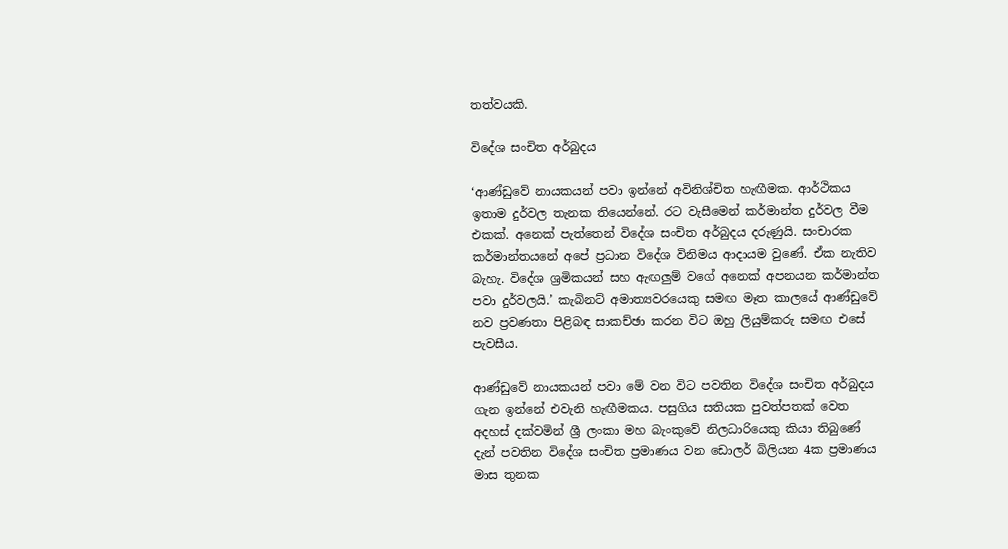තත්වයකි.

විදේශ සංචිත අර්බුදය

‘ආණ්ඩුවේ නායකයන් පවා ඉන්නේ අවිනිශ්චිත හැඟීමක. ආර්ථිකය ඉතාම දුර්වල තැනක තියෙන්නේ. රට වැසීමෙන් කර්මාන්ත දුර්වල වීම එකක්. අනෙක් පැත්තෙන් විදේශ සංචිත අර්බුදය දරුණුයි. සංචාරක කර්මාන්තයනේ අපේ ප්‍රධාන විදේශ විනිමය ආදායම වුණේ. ඒක නැතිව බැහැ. විදේශ ශ්‍රමිකයන් සහ ඇඟලුම් වගේ අනෙක් අපනයන කර්මාන්ත පවා දුර්වලයි.’ කැබිනට් අමාත්‍යවරයෙකු සමඟ මෑත කාලයේ ආණ්ඩුවේ නව ප්‍රවණතා පිළිබඳ සාකච්ඡා කරන විට ඔහු ලියුම්කරු සමඟ එසේ පැවසීය.

ආණ්ඩුවේ නායකයන් පවා මේ වන විට පවතින විදේශ සංචිත අර්බුදය ගැන ඉන්නේ එවැනි හැඟීමකය. පසුගිය සතියක පුවත්පතක් වෙත අදහස් දක්වමින් ශ්‍රී ලංකා මහ බැංකුවේ නිලධාරියෙකු කියා තිබුණේ දැන් පවතින විදේශ සංචිත ප්‍රමාණය වන ඩොලර් බිලියන 4ක ප්‍රමාණය මාස තුනක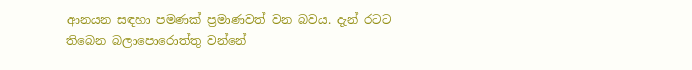ආනයන සඳහා පමණක් ප්‍රමාණවත් වන බවය. දැන් රටට තිබෙන බලාපොරොත්තු වන්නේ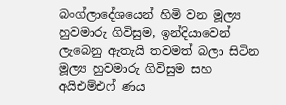බංග්ලාදේශයෙන් හිමි වන මූල්‍ය හුවමාරු ගිවිසුම, ඉන්දියාවෙන් ලැබෙනු ඇතැයි තවමත් බලා සිටින මූල්‍ය හුවමාරු ගිවිසුම සහ අයිඑම්එෆ් ණය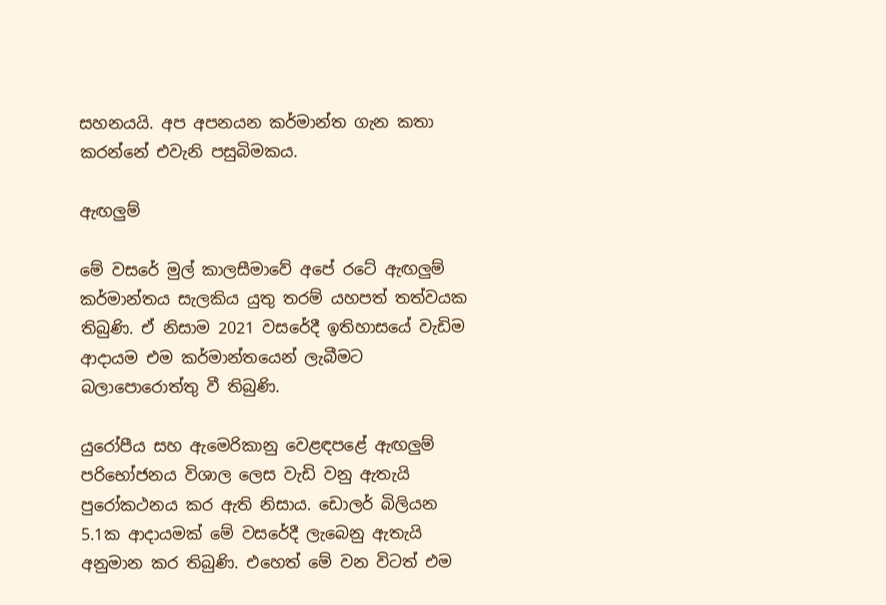සහනයයි. අප අපනයන කර්මාන්ත ගැන කතා කරන්නේ එවැනි පසුබිමකය.

ඇඟලුම්

මේ වසරේ මුල් කාලසීමාවේ අපේ රටේ ඇඟලුම් කර්මාන්තය සැලකිය යුතු තරම් යහපත් තත්වයක තිබුණි. ඒ නිසාම 2021 වසරේදී ඉතිහාසයේ වැඩිම ආදායම එම කර්මාන්තයෙන් ලැබීමට බලාපොරොත්තු වී තිබුණි.

යුරෝපීය සහ ඇමෙරිකානු වෙළඳපළේ ඇඟලුම් පරිභෝජනය විශාල ලෙස වැඩි වනු ඇතැයි පුරෝකථනය කර ඇති නිසාය. ඩොලර් බිලියන 5.1ක ආදායමක් මේ වසරේදී ලැබෙනු ඇතැයි අනුමාන කර තිබුණි. එහෙත් මේ වන විටත් එම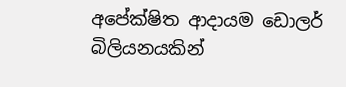අපේක්ෂිත ආදායම ඩොලර් බිලියනයකින්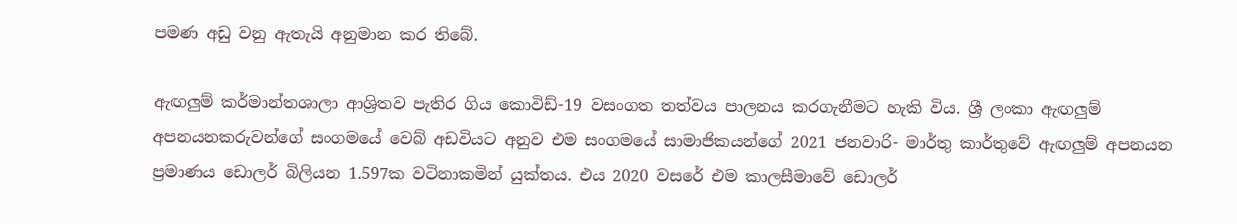පමණ අඩු වනු ඇතැයි අනුමාන කර තිබේ.

ඇඟලුම් කර්මාන්තශාලා ආශ්‍රිතව පැතිර ගිය කොවිඩ්-19 වසංගත තත්වය පාලනය කරගැනීමට හැකි විය. ශ්‍රී ලංකා ඇඟලුම් අපනයනකරුවන්ගේ සංගමයේ වෙබ් අඩවියට අනුව එම සංගමයේ සාමාජිකයන්ගේ 2021 ජනවාරි- මාර්තු කාර්තුවේ ඇඟලුම් අපනයන ප්‍රමාණය ඩොලර් බිලියන 1.597ක වටිනාකමින් යුක්තය. එය 2020 වසරේ එම කාලසීමාවේ ඩොලර්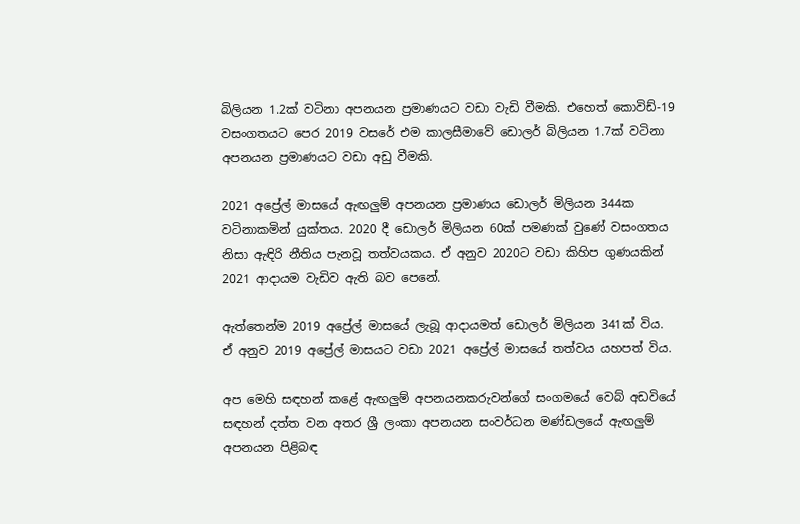බිලියන 1.2ක් වටිනා අපනයන ප්‍රමාණයට වඩා වැඩි වීමකි. එහෙත් කොවිඩ්-19 වසංගතයට පෙර 2019 වසරේ එම කාලසීමාවේ ඩොලර් බිලියන 1.7ක් වටිනා අපනයන ප්‍රමාණයට වඩා අඩු වීමකි.

2021 අප්‍රේල් මාසයේ ඇඟලුම් අපනයන ප්‍රමාණය ඩොලර් මිලියන 344ක වටිනාකමින් යුක්තය. 2020 දී ඩොලර් මිලියන 60ක් පමණක් වුණේ වසංගතය නිසා ඇඳිරි නීතිය පැනවූ තත්වයකය. ඒ අනුව 2020ට වඩා කිහිප ගුණයකින් 2021 ආදායම වැඩිව ඇති බව පෙනේ.

ඇත්තෙන්ම 2019 අප්‍රේල් මාසයේ ලැබූ ආදායමත් ඩොලර් මිලියන 341ක් විය. ඒ අනුව 2019 අප්‍රේල් මාසයට වඩා 2021 අප්‍රේල් මාසයේ තත්වය යහපත් විය.

අප මෙහි සඳහන් කළේ ඇඟලුම් අපනයනකරුවන්ගේ සංගමයේ වෙබ් අඩවියේ සඳහන් දත්ත වන අතර ශ්‍රී ලංකා අපනයන සංවර්ධන මණ්ඩලයේ ඇඟලුම් අපනයන පිළිබඳ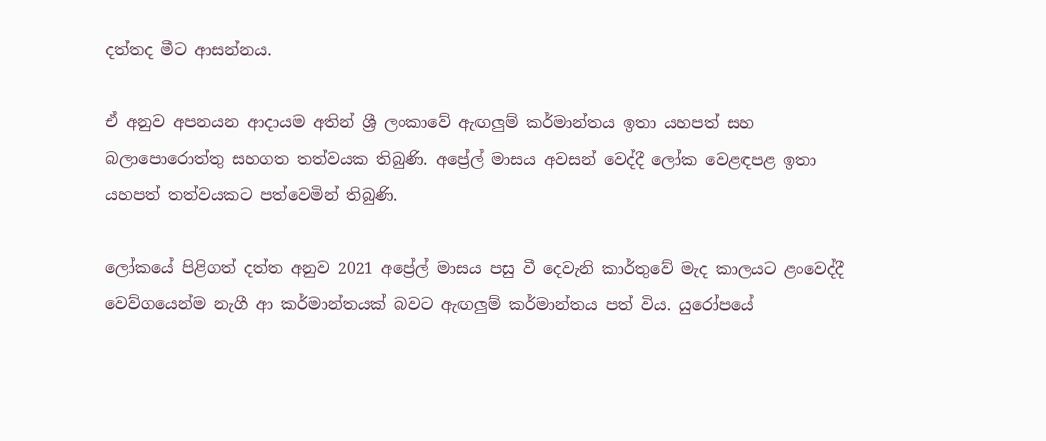දත්තද මීට ආසන්නය.

ඒ අනුව අපනයන ආදායම අතින් ශ්‍රී ලංකාවේ ඇඟලුම් කර්මාන්තය ඉතා යහපත් සහ බලාපොරොත්තු සහගත තත්වයක තිබුණි. අප්‍රේල් මාසය අවසන් වෙද්දී ලෝක වෙළඳපළ ඉතා යහපත් තත්වයකට පත්වෙමින් තිබුණි.

ලෝකයේ පිළිගත් දත්ත අනුව 2021 අප්‍රේල් මාසය පසු වී දෙවැනි කාර්තුවේ මැද කාලයට ළංවෙද්දී වෙව්ගයෙන්ම නැගී ආ කර්මාන්තයක් බවට ඇඟලුම් කර්මාන්තය පත් විය. යුරෝපයේ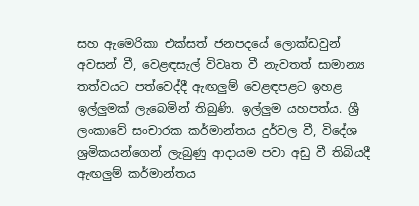සහ ඇමෙරිකා එක්සත් ජනපදයේ ලොක්ඩවුන් අවසන් වී, වෙළඳසැල් විවෘත වී නැවතත් සාමාන්‍ය තත්වයට පත්වෙද්දී ඇඟලුම් වෙළඳපළට ඉහළ ඉල්ලුමක් ලැබෙමින් තිබුණි. ඉල්ලුම යහපත්ය. ශ්‍රී ලංකාවේ සංචාරක කර්මාන්තය දුර්වල වී, විදේශ ශ්‍රමිකයන්ගෙන් ලැබුණු ආදායම පවා අඩු වී තිබියදී ඇඟලුම් කර්මාන්තය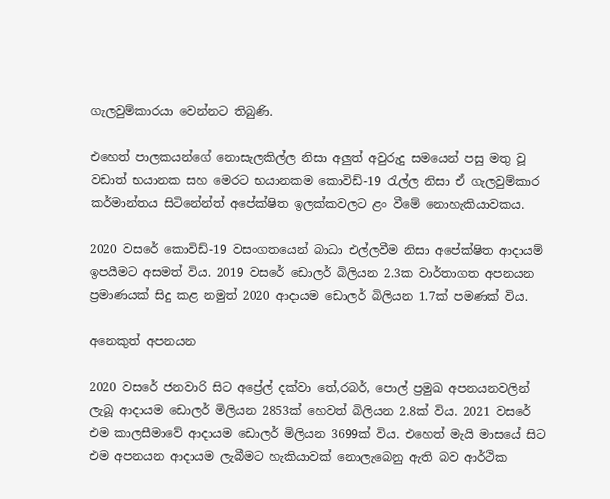ගැලවුම්කාරයා වෙන්නට තිබුණි.

එහෙත් පාලකයන්ගේ නොසැලකිල්ල නිසා අලුත් අවුරුදු සමයෙන් පසු මතු වූ වඩාත් භයානක සහ මෙරට භයානකම කොවිඩ්-19 රැල්ල නිසා ඒ ගැලවුම්කාර කර්මාන්තය සිටිනේන්ත් අපේක්ෂිත ඉලක්කවලට ළං වීමේ නොහැකියාවකය.

2020 වසරේ කොවිඩ්-19 වසංගතයෙන් බාධා එල්ලවීම නිසා අපේක්ෂිත ආදායම් ඉපයීමට අසමත් විය. 2019 වසරේ ඩොලර් බිලියන 2.3ක වාර්තාගත අපනයන ප්‍රමාණයක් සිදු කළ නමුත් 2020 ආදායම ඩොලර් බිලියන 1.7ක් පමණක් විය.

අනෙකුත් අපනයන

2020 වසරේ ජනවාරි සිට අප්‍රේල් දක්වා තේ,රබර්, පොල් ප්‍රමුඛ අපනයනවලින් ලැබූ ආදායම ඩොලර් මිලියන 2853ක් හෙවත් බිලියන 2.8ක් විය. 2021 වසරේ එම කාලසීමාවේ ආදායම ඩොලර් මිලියන 3699ක් විය. එහෙත් මැයි මාසයේ සිට එම අපනයන ආදායම ලැබීමට හැකියාවක් නොලැබෙනු ඇති බව ආර්ථික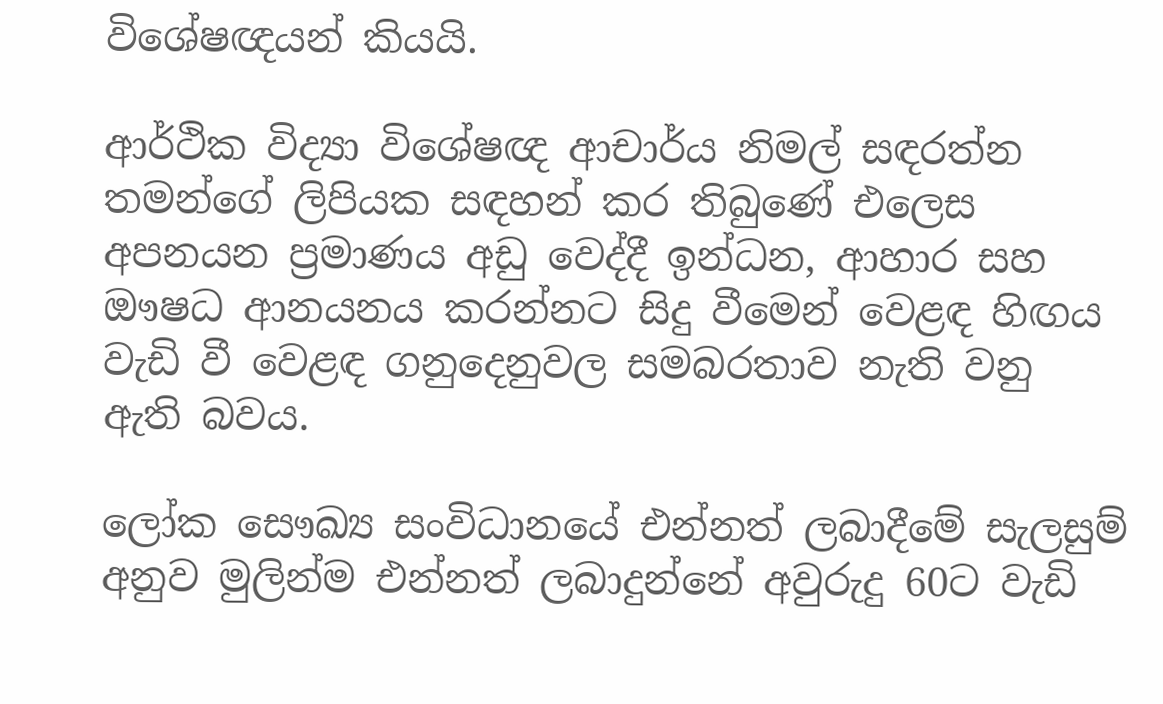විශේෂඥයන් කියයි.

ආර්ථික විද්‍යා විශේෂඥ ආචාර්ය නිමල් සඳරත්න තමන්ගේ ලිපියක සඳහන් කර තිබුණේ එලෙස අපනයන ප්‍රමාණය අඩු වෙද්දී ඉන්ධන, ආහාර සහ ඖෂධ ආනයනය කරන්නට සිදු වීමෙන් වෙළඳ හිඟය වැඩි වී වෙළඳ ගනුදෙනුවල සමබරතාව නැති වනු ඇති බවය.

ලෝක සෞඛ්‍ය සංවිධානයේ එන්නත් ලබාදීමේ සැලසුම් අනුව මුලින්ම එන්නත් ලබාදුන්නේ අවුරුදු 60ට වැඩි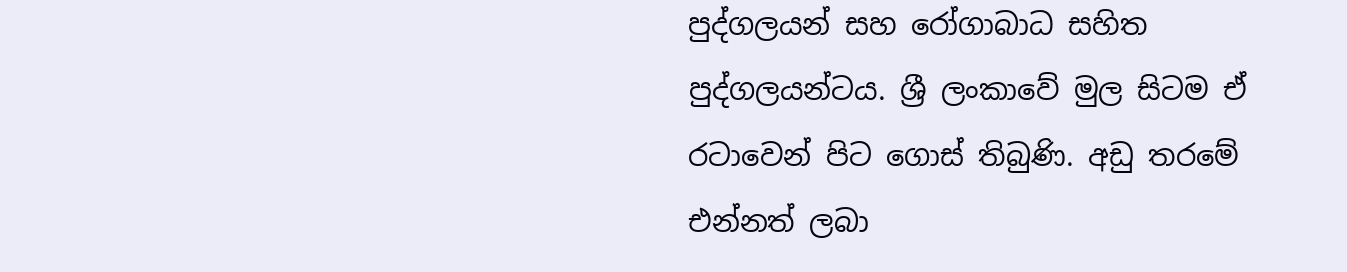පුද්ගලයන් සහ රෝගාබාධ සහිත පුද්ගලයන්ටය. ශ්‍රී ලංකාවේ මුල සිටම ඒ රටාවෙන් පිට ගොස් තිබුණි. අඩු තරමේ එන්නත් ලබා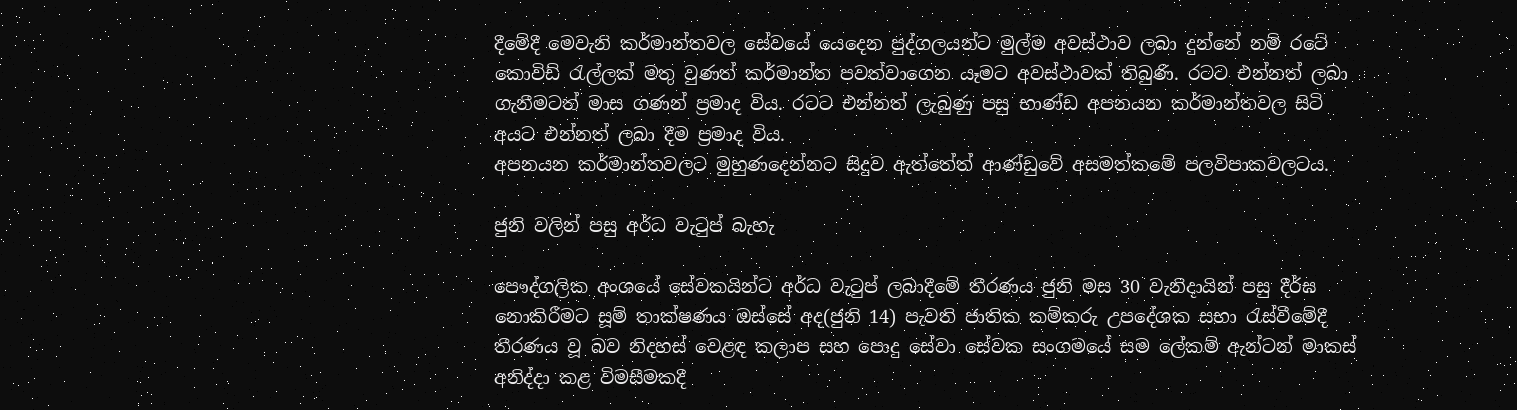දීමේදී මෙවැනි කර්මාන්තවල සේවයේ යෙදෙන පුද්ගලයන්ට මුල්ම අවස්ථාව ලබා දුන්නේ නම් රටේ කොවිඩ් රැල්ලක් මතු වුණත් කර්මාන්ත පවත්වාගෙන යෑමට අවස්ථාවක් තිබුණි. රටට එන්නත් ලබා ගැනීමටත් මාස ගණන් ප්‍රමාද විය. රටට එන්නත් ලැබුණු පසු භාණ්ඩ අපනයන කර්මාන්තවල සිටි අයට එන්නත් ලබා දීම ප්‍රමාද විය.
අපනයන කර්මාන්තවලට මුහුණදෙන්නට සිදුව ඇත්තේත් ආණ්ඩුවේ අසමත්කමේ පලවිපාකවලටය.

ජුනි වලින් පසු අර්ධ වැටුප් බැහැ

පෞද්ගලික අංශයේ සේවකයින්ට අර්ධ වැටුප් ලබාදීමේ තීරණය ජුනි මස 30 වැනිදායින් පසු දීර්ඝ නොකිරීමට සූම් තාක්ෂණය ඔස්සේ අද(ජුනි 14) පැවති ජාතික කම්කරු උපදේශක සභා රැස්වීමේදී තීරණය වූ බව නිදහස් වෙළඳ කලාප සහ පොදු සේවා සේවක සංගමයේ සම ලේකම් ඇන්ටන් මාකස් අනිද්දා කළ විමසීමකදී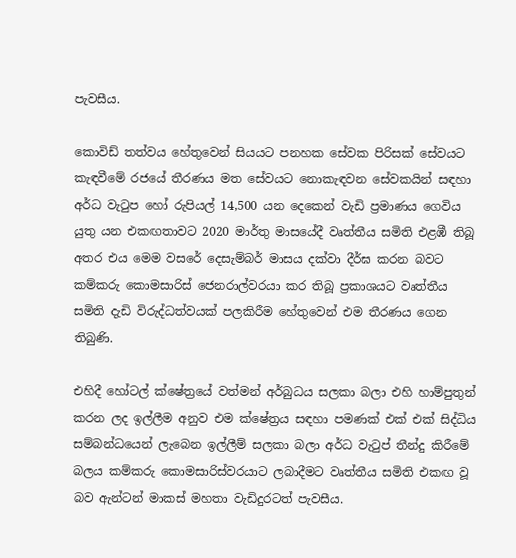පැවසීය.

කොවිඩ් තත්වය හේතුවෙන් සියයට පනහක සේවක පිරිසක් සේවයට කැඳවීමේ රජයේ තීරණය මත සේවයට නොකැඳවන සේවකයින් සඳහා අර්ධ වැටුප හෝ රුපියල් 14,500 යන දෙකෙන් වැඩි ප්‍රමාණය ගෙවිය යුතු යන එකඟතාවට 2020 මාර්තු මාසයේදී වෘත්තීය සමිති එළඹී තිබූ අතර එය මෙම වසරේ දෙසැම්බර් මාසය දක්වා දීර්ඝ කරන බවට කම්කරු කොමසාරිස් ජෙනරාල්වරයා කර තිබූ ප්‍රකාශයට වෘත්තීය සමිති දැඩි විරුද්ධත්වයක් පලකිරීම හේතුවෙන් එම තීරණය ගෙන තිබුණි.

එහිදී හෝටල් ක්ෂේත්‍රයේ වත්මන් අර්බුධය සලකා බලා එහි හාම්පුතුන් කරන ලද ඉල්ලීම අනුව එම ක්ෂේත්‍රය සඳහා පමණක් එක් එක් සිද්ධිය සම්බන්ධයෙන් ලැබෙන ඉල්ලීම් සලකා බලා අර්ධ වැටුප් තීන්දු කිරීමේ බලය කම්කරු කොමසාරිස්වරයාට ලබාදීමට වෘත්තීය සමිති එකඟ වූ බව ඇන්ටන් මාකස් මහතා වැඩිදුරටත් පැවසීය.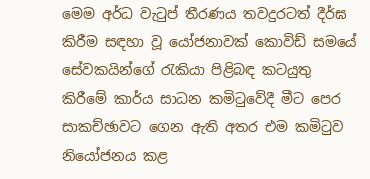මෙම අර්ධ වැටුප් තීරණය තවදුරටත් දීර්ඝ කිරීම සඳහා වූ යෝජනාවක් කොවිඩ් සමයේ සේවකයින්ගේ රැකියා පිළිබඳ කටයුතු කිරීමේ කාර්ය සාධන කමිටුවේදී මීට පෙර සාකච්ඡාවට ගෙන ඇති අතර එම කමිටුව නියෝජනය කළ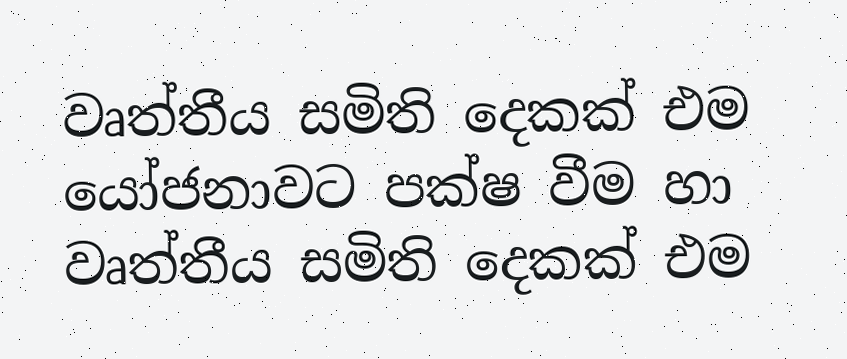වෘත්තීය සමිති දෙකක් එම යෝජනාවට පක්ෂ වීම හා වෘත්තීය සමිති දෙකක් එම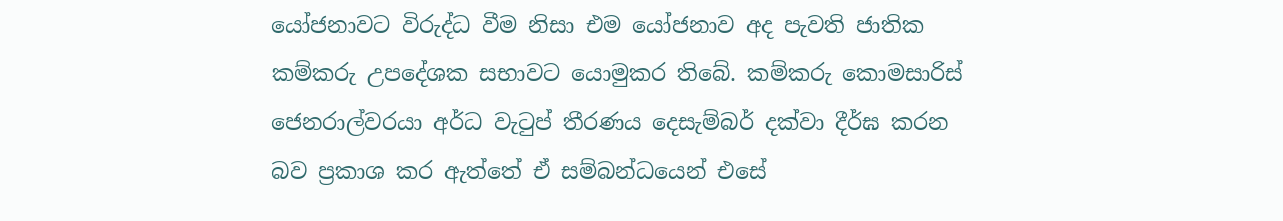යෝජනාවට විරුද්ධ වීම නිසා එම යෝජනාව අද පැවති ජාතික කම්කරු උපදේශක සභාවට යොමුකර තිබේ. කම්කරු කොමසාරිස් ජෙනරාල්වරයා අර්ධ වැටුප් තීරණය දෙසැම්බර් දක්වා දීර්ඝ කරන බව ප්‍රකාශ කර ඇත්තේ ඒ සම්බන්ධයෙන් එසේ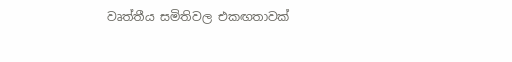වෘත්තීය සමිතිවල එකඟතාවක්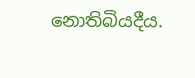නොතිබියදීය.